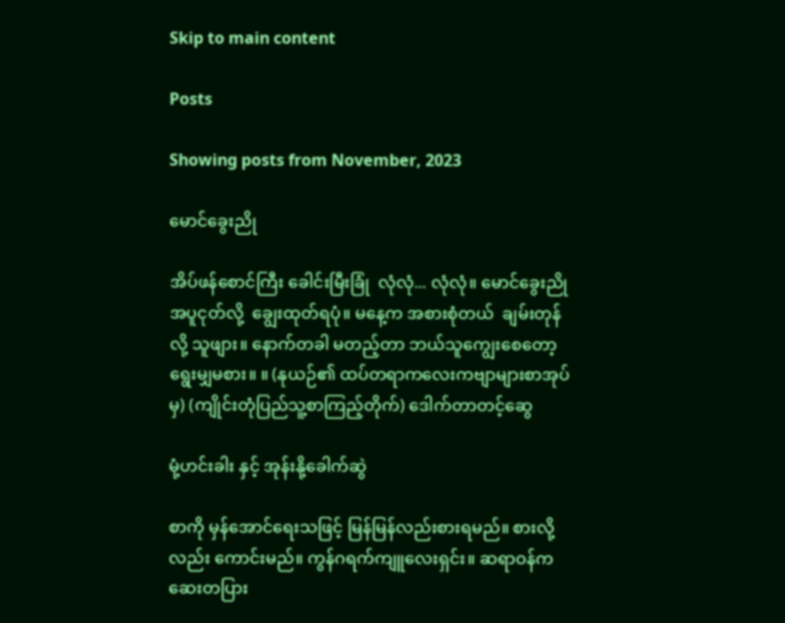Skip to main content

Posts

Showing posts from November, 2023

မောင်ခွေးညို

အိပ်ဖန်စောင်ကြီး ခေါင်းမြီးခြုံ  လုံလုံ... လုံလုံ။ မောင်ခွေးညို အပူငုတ်လို့  ချွေးထုတ်ရပုံ။ မနေ့က အစားစုံတယ်  ချမ်းတုန်လို့ သူဖျား။ နောက်တခါ မတည့်တာ ဘယ်သူကျွေးစေတော့ ရွေးမျှမစား။ ။ (နုယဉ်၏ ထပ်တရာကလေးကဗျာများစာအုပ်မှ) (ကျိုင်းတုံပြည်သူ့စာကြည့်တိုက်) ဒေါက်တာတင့်ဆွေ

မုံ့ဟင်းခါး နှင့် အုန်းနို့ခေါက်ဆွဲ

စာကို မှန်အောင်ရေးသဖြင့် မြန်မြန်လည်းစားရမည်။ စားလို့လည်း ကောင်းမည်။ ကွန်ဂရက်ကျူလေးရှင်း။ ဆရာဝန်က ဆေးတပြား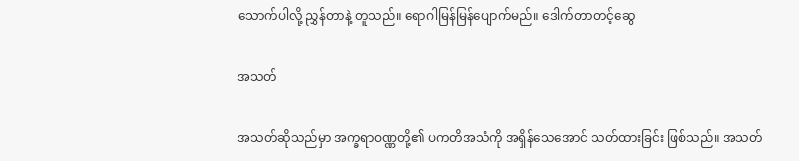သောက်ပါလို့ ညွှန်တာနဲ့ တူသည်။ ရောဂါမြန်မြန်ပျောက်မည်။ ဒေါက်တာတင့်ဆွေ

အသတ်

အသတ်ဆိုသည်မှာ အက္ခရာဝဏ္ဏတို့၏ ပကတိအသံကို အရှိန်သေအောင် သတ်ထားခြင်း ဖြစ်သည်။ အသတ်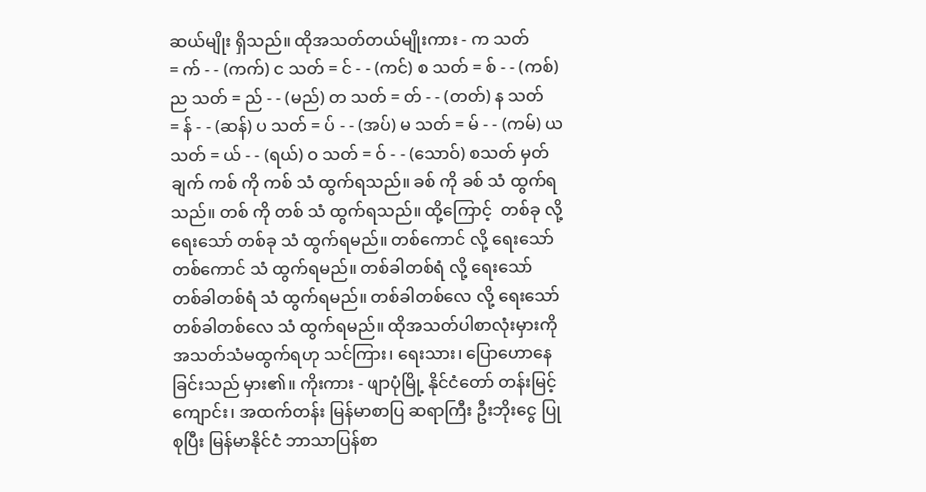ဆယ်မျိုး ရှိသည်။ ထိုအသတ်တယ်မျိုးကား - က သတ် = က် - - (ကက်) င သတ် = င် - - (ကင်) စ သတ် = စ် - - (ကစ်) ည သတ် = ည် - - (မည်) တ သတ် = တ် - - (တတ်) န သတ် = န် - - (ဆန်) ပ သတ် = ပ် - - (အပ်) မ သတ် = မ် - - (ကမ်) ယ သတ် = ယ် - - (ရယ်) ဝ သတ် = ဝ် - - (သောဝ်) စသတ် မှတ်ချက် ကစ် ကို ကစ် သံ ထွက်ရသည်။ ခစ် ကို ခစ် သံ ထွက်ရသည်။ တစ် ကို တစ် သံ ထွက်ရသည်။ ထို့ကြောင့်  တစ်ခု လို့ ရေးသော် တစ်ခု သံ ထွက်ရမည်။ တစ်ကောင် လို့ ရေးသော် တစ်ကောင် သံ ထွက်ရမည်။ တစ်ခါတစ်ရံ လို့ ရေးသော် တစ်ခါတစ်ရံ သံ ထွက်ရမည်။ တစ်ခါတစ်လေ လို့ ရေးသော် တစ်ခါတစ်လေ သံ ထွက်ရမည်။ ထိုအသတ်ပါစာလုံးမှားကို အသတ်သံမထွက်ရဟု သင်ကြား၊ ရေးသား၊ ပြောဟောနေခြင်းသည် မှား၏။ ကိုးကား - ဖျာပုံမြို့ နိုင်ငံတော် တန်းမြင့်ကျောင်း၊ အထက်တန်း မြန်မာစာပြ ဆရာကြီး ဦးဘိုးငွေ ပြုစုပြီး မြန်မာနိုင်ငံ ဘာသာပြန်စာ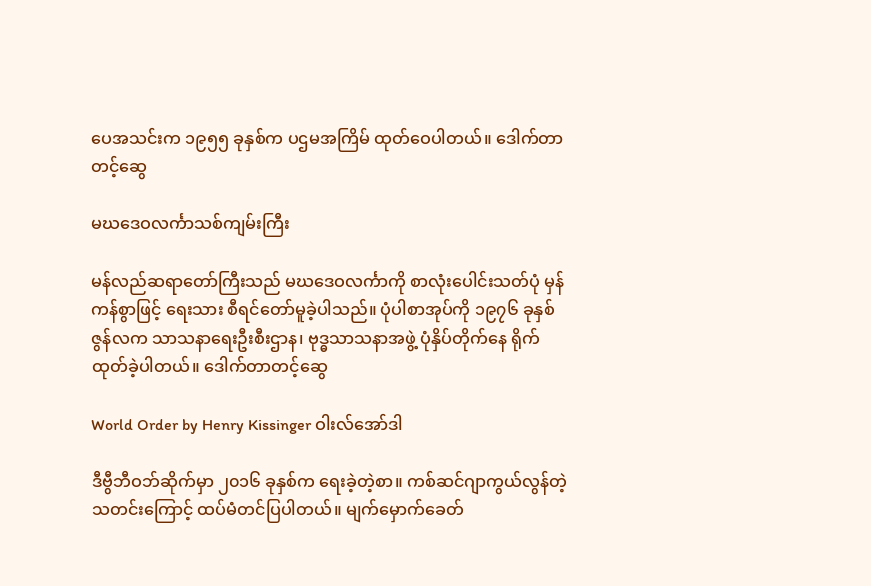ပေအသင်းက ၁၉၅၅ ခုနှစ်က ပဌမအကြိမ် ထုတ်ဝေပါတယ်။ ဒေါက်တာတင့်ဆွေ

မဃဒေဝလင်္ကာသစ်ကျမ်းကြီး

မန်လည်ဆရာတော်ကြီးသည် မဃဒေဝလင်္ကာကို စာလုံးပေါင်းသတ်ပုံ မှန်ကန်စွာဖြင့် ရေးသား စီရင်တော်မူခဲ့ပါသည်။ ပုံပါစာအုပ်ကို ၁၉၇၆ ခုနှစ် ဇွန်လက သာသနာရေးဦးစီးဌာန၊ ဗုဒ္ဓသာသနာအဖွဲ့ ပုံနှိပ်တိုက်နေ ရိုက်ထုတ်ခဲ့ပါတယ်။ ဒေါက်တာတင့်ဆွေ

World Order by Henry Kissinger ဝါးလ်အော်ဒါ

ဒီဗွီဘီဝဘ်ဆိုက်မှာ ၂၀၁၆ ခုနှစ်က ရေးခဲ့တဲ့စာ။ ကစ်ဆင်ဂျာကွယ်လွန်တဲ့သတင်းကြောင့် ထပ်မံတင်ပြပါတယ်။ မျက်မှောက်ခေတ်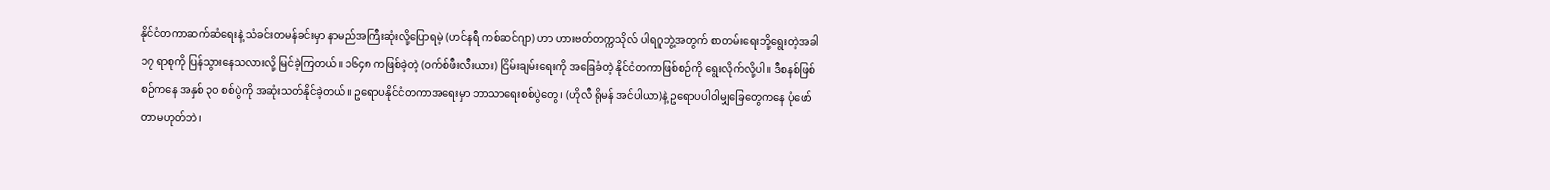နိုင်ငံတကာဆက်ဆံရေးနဲ့ သံခင်းတမန်ခင်းမှာ နာမည်အကြီးဆုံးလို့ပြောရမဲ့ (ဟင်နရီ ကစ်ဆင်ဂျာ) ဟာ ဟားဗတ်တက္ကသိုလ် ပါရဂူဘွဲ့အတွက် စာတမ်းရေးဘို့ရွေးတဲ့အခါ ၁၇ ရာစုကို ပြန်သွားနေသလားလို့ မြင်ခဲ့ကြတယ်။ ၁၆၄၈ ကဖြစ်ခဲ့တဲ့ (ဝက်စ်ဖီးလီးယား) ငြိမ်းချမ်းရေးကို အခြေခံတဲ့ နိုင်ငံတကာဖြစ်စဉ်ကို ရွေးလိုက်လို့ပါ။ ဒီစနစ်ဖြစ်စဉ်ကနေ အနှစ် ၃၀ စစ်ပွဲကို အဆုံးသတ်နိုင်ခဲ့တယ်။ ဥရောပနိုင်ငံတကာအရေးမှာ ဘာသာရေးစစ်ပွဲတွေ၊ (ဟိုလီ ရိုမန် အင်ပါယာ)နဲ့ ဥရောပပါဝါမျှခြေတွေကနေ ပုံဖော်တာမဟုတ်ဘဲ၊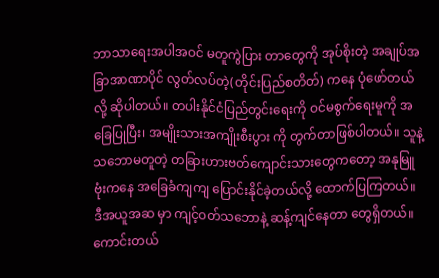ဘာသာရေးအပါအဝင် မတူကွဲပြား တာတွေကို အုပ်စိုးတဲ့ အချုပ်အခြာအာဏာပိုင် လွတ်လပ်တဲ့(တိုင်းပြည်စတိတ်) ကနေ ပုံဖော်တယ်လို့ ဆိုပါတယ်။ တပါးနိုင်ငံပြည်တွင်းရေးကို ဝင်မစွက်ရေးမူကို အခြေပြုပြီး၊ အမျိုးသားအကျိုးစီးပွား ကို တွက်တာဖြစ်ပါတယ်။ သူနဲ့သဘောမတူတဲ့ တခြားဟားဗတ်ကျောင်းသားတွေကတော့ အနုမြူဗုံးကနေ အခြေခံကျကျ ပြောင်းနိုင်ခဲ့တယ်လို့ ထောက်ပြကြတယ်။ ဒီအယူအဆ မှာ ကျင့်ဝတ်သဘောနဲ့ ဆန့်ကျင်နေတာ တွေရှိတယ်။ ကောင်းတယ်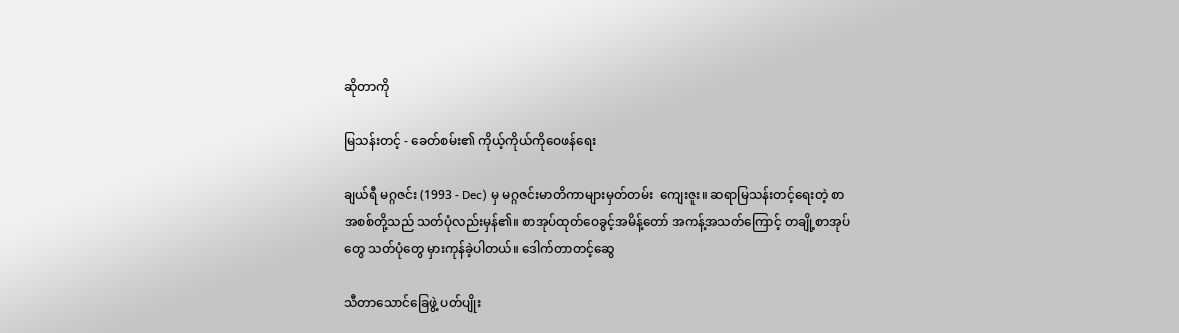ဆိုတာကို

မြသန်းတင့် - ခေတ်စမ်း၏ ကိုယ့်ကိုယ်ကိုဝေဖန်ရေး

ချယ်ရီ မဂ္ဂဇင်း (1993 - Dec) မှ မဂ္ဂဇင်းမာတိကာများမှတ်တမ်း  ကျေးဇူး။ ဆရာမြသန်းတင့်ရေးတဲ့ စာအစစ်တို့သည် သတ်ပုံလည်းမှန်၏။ စာအုပ်ထုတ်ဝေခွင့်အမိန့်တော် အကန့်အသတ်ကြောင့် တချို့စာအုပ်တွေ သတ်ပုံတွေ မှားကုန်ခဲ့ပါတယ်။ ဒေါက်တာတင့်ဆွေ

သီတာသောင်ခြေဖွဲ့ ပတ်ပျိုး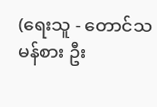(ရေးသူ - တောင်သမန်စား ဦး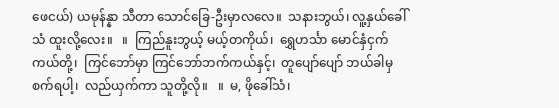ဖေငယ်) ယမုန်န္နာ သီတာ သောင်ခြေ-ဦးမှာလလေ။  သနားဘွယ်၊ လူ့နှယ်ခေါ်သံ ထူးလို့လေး။   ။  ကြည်နူးဘွယ့် မယ့်တကိုယ်၊  ရွှေဟင်္သာ မောင်နှံငှက်ကယ်တို့၊  ကြင်ဘော်မှာ ကြင်ဘော်ဘက်ကယ်နှင့်၊  တူပျော်ပျော် ဘယ်ခါမှစက်ရပါ့၊  လည်ယှက်ကာ သူတို့လို။   ။  မ, ဖိုခေါ်သံ၊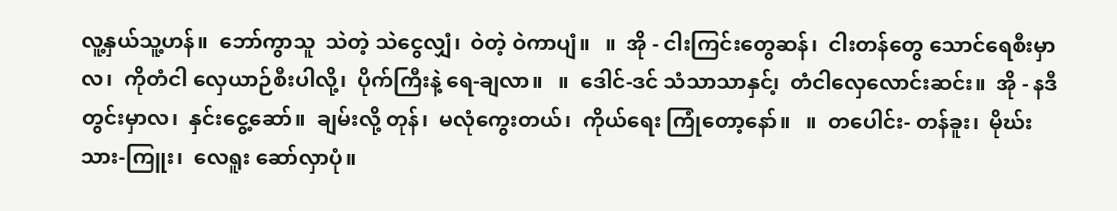လူ့နှယ်သူ့ဟန်။  ဘော်ကွာသူ  သဲတဲ့ သဲငွေလျှံ၊  ဝဲတဲ့ ဝဲကာပျံ။   ။  အို - ငါးကြင်းတွေဆန်၊  ငါးတန်တွေ သောင်ရေစီးမှာလ၊  ကိုတံငါ လှေယာဉ်စီးပါလို့၊  ပိုက်ကြီးနဲ့ ရေ-ချလာ။   ။  ဒေါင်-ဒင် သံသာသာနှင်၊့  တံငါလှေလောင်းဆင်း။  အို - နဒီတွင်းမှာလ၊  နှင်းငွေ့ဆော်။  ချမ်းလို့ တုန်၊  မလုံကွေးတယ်၊  ကိုယ်ရေး ကြုံတော့နော်။   ။  တပေါင်း- တန်ခူး၊  မိုဃ်းသား-ကြူး၊  လေရူး ဆော်လှာပုံ။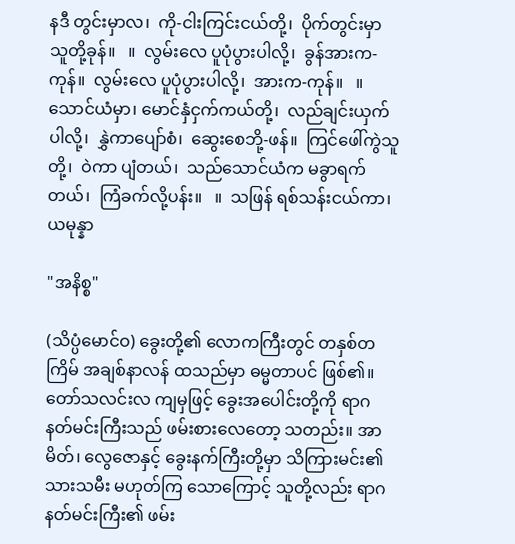နဒီ တွင်းမှာလ၊  ကို-ငါးကြင်းငယ်တို့၊  ပိုက်တွင်းမှာ သူတို့ခုန်။   ။  လွမ်းလေ ပူပုံပွားပါလို့၊  ခွန်အားက-ကုန်။  လွမ်းလေ ပူပုံပွားပါလို့၊  အားက-ကုန်။   ။  သောင်ယံမှာ၊ မောင်နှံငှက်ကယ်တို့၊  လည်ချင်းယှက်ပါလို့၊  နွှဲကာပျော်စံ၊  ဆွေးစေဘို့-ဖန်။  ကြင်ဖေါ်ကွဲသူတို့၊  ဝဲကာ ပျံတယ်၊  သည်သောင်ယံက မခွာရက်တယ်၊  ကြံခက်လို့ပန်း။   ။  သဖြန် ရစ်သန်းငယ်ကာ၊  ယမုန္နာ

"အနိစ္စ"

(သိပ္ပံမောင်ဝ) ခွေးတို့၏ လောကကြီးတွင် တနှစ်တကြိမ် အချစ်နာလန် ထသည်မှာ ဓမ္မတာပင် ဖြစ်၏။ တော်သလင်းလ ကျမှဖြင့် ခွေးအပေါင်းတို့ကို ရာဂ နတ်မင်းကြီးသည် ဖမ်းစားလေတော့ သတည်း။ အာမိတ်၊ လွေဇောနှင့် ခွေးနက်ကြီးတို့မှာ သိကြားမင်း၏ သားသမီး မဟုတ်ကြ သောကြောင့် သူတို့လည်း ရာဂ နတ်မင်းကြီး၏ ဖမ်း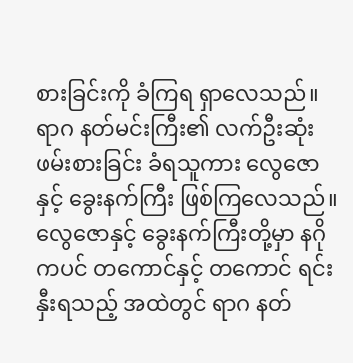စားခြင်းကို ခံကြရ ရှာလေသည်။ ရာဂ နတ်မင်းကြီး၏ လက်ဦးဆုံး ဖမ်းစားခြင်း ခံရသူကား လွေဇောနှင့် ခွေးနက်ကြီး ဖြစ်ကြလေသည်။ လွေဇောနှင့် ခွေးနက်ကြီးတို့မှာ နဂိုကပင် တကောင်နှင့် တကောင် ရင်းနှီးရသည့် အထဲတွင် ရာဂ နတ်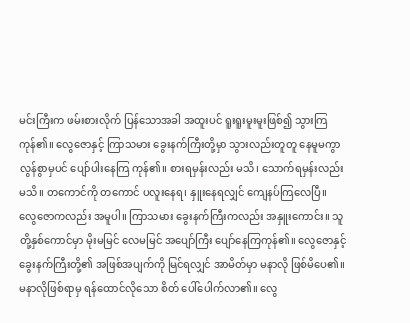မင်းကြီးက ဖမ်းစားလိုက် ပြန်သောအခါ အထူးပင် ရူးရူးမူးမူးဖြစ်၍ သွားကြကုန်၏။ လွေဇောနှင့် ကြာသမား ခွေးနက်ကြီးတို့မှာ သွားလည်းတူတူ နေမူမကွာ လွန်စွာမှပင် ပျော်ပါးနေကြ ကုန်၏။ စားရမှန်းလည်း မသိ၊ သောက်ရမှန်းလည်း မသိ။ တကောင်ကို တကောင် ပလူးနေရ၊ နှူးနေရလျှင် ကျေနပ်ကြလေပြီ။ လွေဇောကလည်း အမူပါ။ ကြာသမား ခွေးနက်ကြီးကလည်း အနှူးကောင်း။ သူတို့နှစ်ကောင်မှာ မိုးမမြင် လေမမြင် အပျော်ကြီး ပျော်နေကြကုန်၏။ လွေဇောနှင့် ခွေးနက်ကြီးတို့၏ အဖြစ်အပျက်ကို မြင်ရလျှင် အာမိတ်မှာ မနာလို ဖြစ်မိပေ၏။ မနာလိုဖြစ်ရာမှ ရန်ထောင်လိုသော စိတ် ပေါ်ပေါက်လာ၏။ လွေ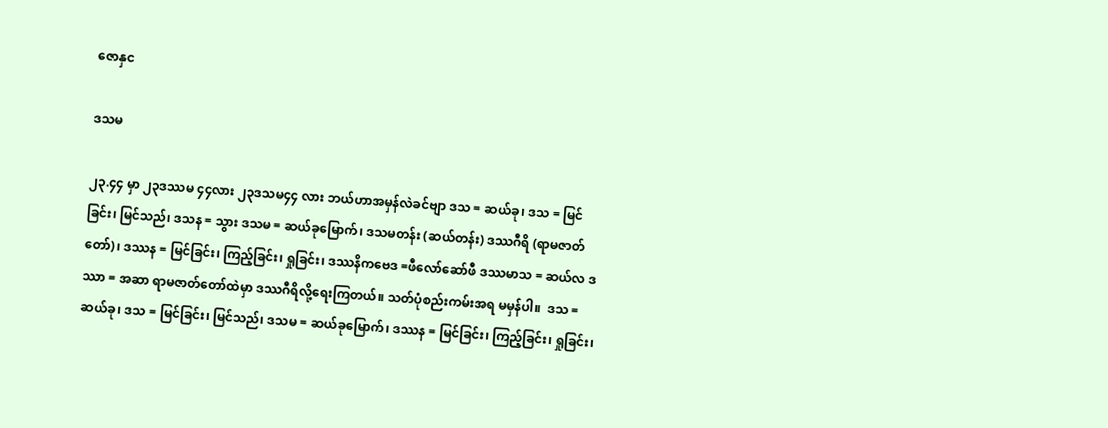ဇောနှင

ဒသမ

၂၃.၄၄ မှာ ၂၃ဒဿမ ၄၄လား ၂၃ဒသမ၄၄ လား ဘယ်ဟာအမှန်လဲခင်ဗျာ ဒသ = ဆယ်ခု၊ ဒသ = မြင်ခြင်း၊ မြင်သည်၊ ဒသန = သွား ဒသမ = ဆယ်ခုမြောက်၊ ဒသမတန်း (ဆယ်တန်း) ဒဿဂီရိ (ရာမဇာတ်တော်)၊ ဒဿန = မြင်ခြင်း၊ ကြည့်ခြင်း၊ ရှုခြင်း၊ ဒဿနိကဗေဒ =ဖီလော်ဆော်ဖီ ဒဿမာသ = ဆယ်လ ဒဿာ = အဆာ ရာမဇာတ်တော်ထဲမှာ ဒဿဂီရိလို့ရေးကြတယ်။ သတ်ပုံစည်းကမ်းအရ မမှန်ပါ။  ဒသ = ဆယ်ခု၊ ဒသ = မြင်ခြင်း၊ မြင်သည်၊ ဒသမ = ဆယ်ခုမြောက်၊ ဒဿန = မြင်ခြင်း၊ ကြည့်ခြင်း၊ ရှုခြင်း၊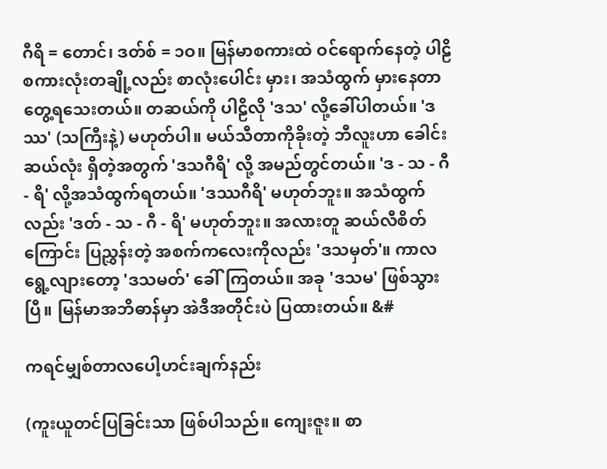ဂီရိ = တောင်၊ ဒတ်စ် = ၁ဝ။ မြန်မာစကားထဲ ဝင်ရောက်နေတဲ့ ပါဠိ စကားလုံးတချို့လည်း စာလုံးပေါင်း မှား၊ အသံထွက် မှားနေတာတွေ့ရသေးတယ်။ တဆယ်ကို ပါဠိလို 'ဒသ' လို့ခေါ်ပါတယ်။ 'ဒဿ' (သကြီးနဲ့) မဟုတ်ပါ။ မယ်သီတာကိုခိုးတဲ့ ဘီလူးဟာ ခေါင်းဆယ်လုံး ရှိတဲ့အတွက် 'ဒသဂီရိ' လို့ အမည်တွင်တယ်။ 'ဒ - သ - ဂီ - ရိ' လို့အသံထွက်ရတယ်။ 'ဒဿဂီရိ' မဟုတ်ဘူး။ အသံထွက်လည်း 'ဒတ် - သ - ဂီ - ရိ' မဟုတ်ဘူး။ အလားတူ ဆယ်လီစိတ်ကြောင်း ပြညွှန်းတဲ့ အစက်ကလေးကိုလည်း 'ဒသမှတ်'။ ကာလရွေ့လျားတော့ 'ဒသမတ်' ခေါ်ကြတယ်။ အခု 'ဒသမ' ဖြစ်သွားပြီ။ မြန်မာအဘိဓာန်မှာ အဲဒီအတိုင်းပဲ ပြထားတယ်။ &#

ကရင်မျှစ်တာလပေါ့ဟင်းချက်နည်း

(ကူးယူတင်ပြခြင်းသာ ဖြစ်ပါသည်။ ကျေးဇူး။ စာ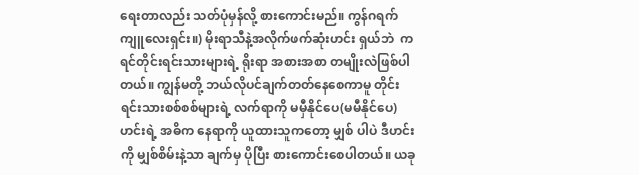ရေးတာလည်း သတ်ပုံမှန်လို့ စားကောင်းမည်။ ကွန်ဂရက်ကျူလေးရှင်း။) မိုးရာသီနဲ့အလိုက်ဖက်ဆုံးဟင်း ရှယ်ဘဲ  ကရင်တိုင်းရင်းသားများရဲ့ ရိုးရာ အစားအစာ တမျိုးလဲဖြစ်ပါတယ်။ ကျွန်မတို့ ဘယ်လိုပင်ချက်တတ်နေစေကာမူ တိုင်းရင်းသားစစ်စစ်များရဲ့ လက်ရာကို မမှီ‌နိုင်ပေ(မမီနိုင်ပေ) ဟင်းရဲ့ အဓိက နေရာကို ယူထားသူကတော့ မျှစ် ပါပဲ ဒီဟင်းကို မျှစ်စိမ်းနဲ့သာ ချက်မှ ပိုပြီး စားကောင်းစေပါတယ်။ ယခု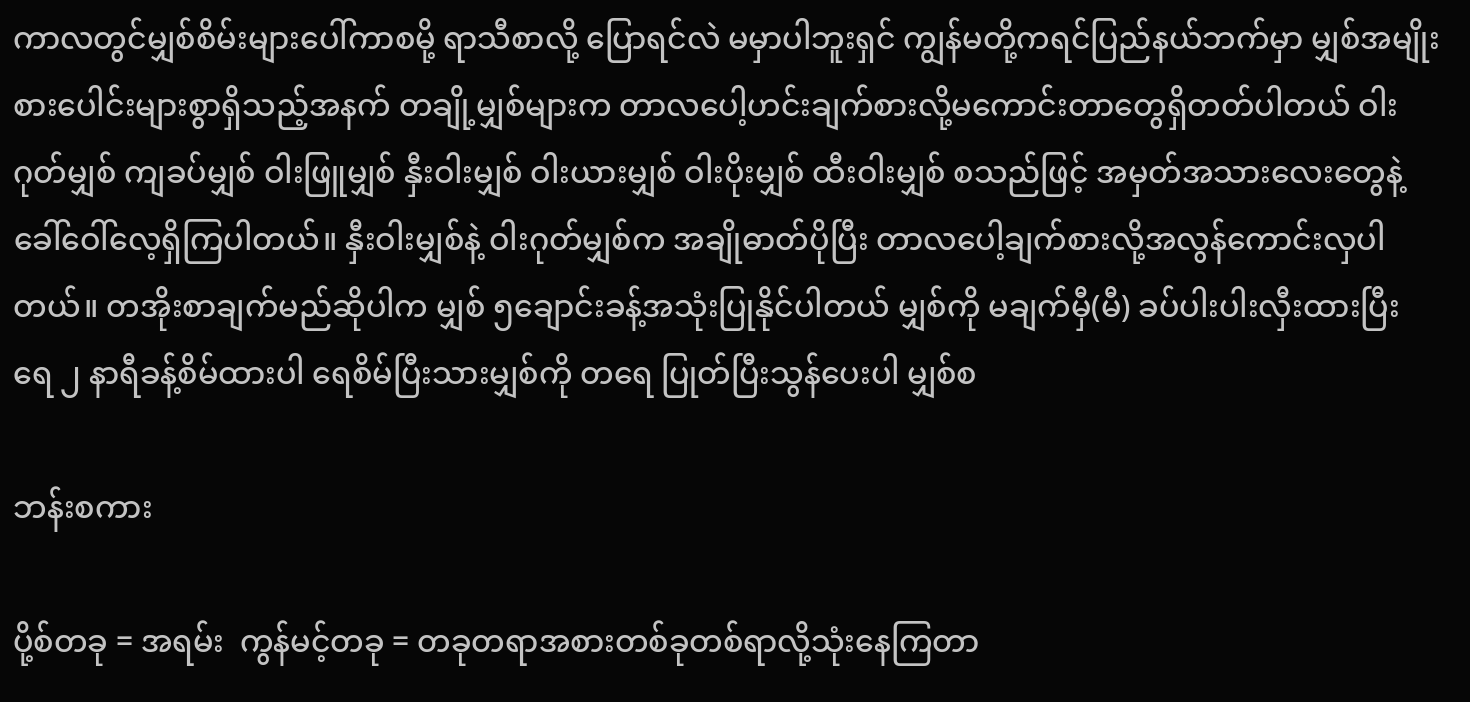ကာလတွင်မျှစ်စိမ်းများပေါ်ကာစမို့ ရာသီစာ‌လို့ ပြောရင်လဲ မမှာပါဘူးရှင် ကျွန်မတို့ကရင်ပြည်နယ်ဘက်မှာ မျှစ်အမျိုးစားပေါင်းများစွာရှိသည့်အနက် တချို့မျှစ်များက တာလပေါ့ဟင်းချက်စားလို့မကောင်းတာတွေရှိတတ်ပါတယ် ဝါးဂုတ်မျှစ် ကျခပ်မျှစ် ဝါးဖြူမျှစ် နှီးဝါးမျှစ် ဝါးယားမျှစ် ဝါးပိုးမျှစ် ထီးဝါးမျှစ် စသည်ဖြင့် အမှတ်အသားလေးတွေနဲ့ ခေါ်ဝေါ်လေ့ရှိကြပါတယ်။ နှီးဝါးမျှစ်နဲ့ ဝါးဂုတ်မျှစ်က အချိုဓာတ်ပိုပြီး တာလပေါ့ချက်စားလို့အလွန်ကောင်းလှပါတယ်။ တအိုးစာချက်မည်ဆိုပါက မျှစ် ၅ချောင်းခန့်အသုံးပြုနိုင်ပါတယ် မျှစ်ကို မချက်မှီ(မီ) ခပ်ပါးပါးလှီးထားပြီး ရေ ၂ နာရီခန့်စိမ်ထားပါ ရေစိမ်ပြီးသားမျှစ်ကို တရေ ပြုတ်ပြီးသွန်ပေးပါ မျှစ်စ

ဘန်းစကား

ပို့စ်တခု = အရမ်း  ကွန်မင့်တခု = တခုတရာအစားတစ်ခုတစ်ရာလို့သုံးနေကြတာ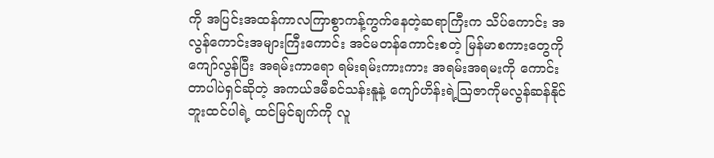ကို အပြင်းအထန်ကာလကြာစွာကန့်ကွက်နေတဲ့ဆရာကြီးက သိပ်ကောင်း အလွန်ကောင်းအများကြီးကောင်း အင်မတန်ကောင်းစတဲ့ မြန်မာစကားတွေကို ကျော်လွန်ပြီး အရမ်းကာရော ရမ်းရမ်းကားကား အရမ်းအရမးကို ကောင်းတာပါပဲရှင်ဆိုတဲ့ အကယ်ဒမီခင်သန်းနူနဲ့ ကျော်ဟိန်းရဲ့ဩဇာကိုမလွန်ဆန်နိုင်ဘူးထင်ပါရဲ့ ထင်မြင်ချက်ကို လူ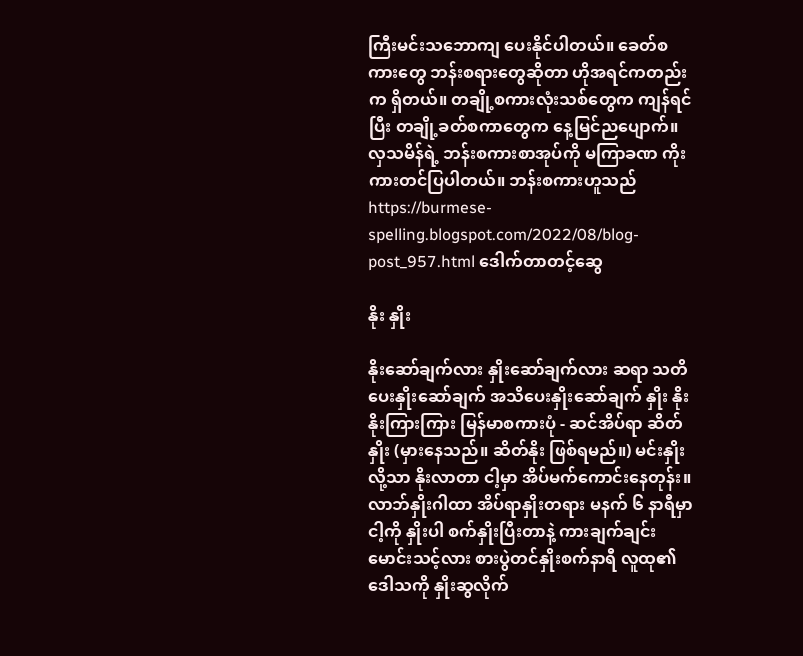ကြီးမင်းသဘောကျ ပေးနိုင်ပါတယ်။ ခေတ်စကားတွေ ဘန်းစရားတွေဆိုတာ ဟိုအရင်ကတည်းက ရှိတယ်။ တချို့စကားလုံးသစ်တွေက ကျန်ရင်ပြီး တချို့ခတ်စကာတွေက နေ့မြင်ညပျောက်။ လှသမိန်ရဲ့ ဘန်းစကားစာအုပ်ကို မကြာခဏ ကိုးကားတင်ပြပါတယ်။ ဘန်းစကားဟူသည် https://burmese-spelling.blogspot.com/2022/08/blog-post_957.html ဒေါက်တာတင့်ဆွေ

နိုး နှိုး

နိုးဆော်ချက်လား နှိုးဆော်ချက်လား ဆရာ သတိပေးနှိုးဆော်ချက် အသိပေးနှိုးဆော်ချက် နှိုး နိုးနိုးကြားကြား မြန်မာစကားပုံ - ဆင်အိပ်ရာ ဆိတ်နှိုး (မှားနေသည်။ ဆိတ်နိုး ဖြစ်ရမည်။) မင်းနှိုးလို့သာ နိုးလာတာ ငါ့မှာ အိပ်မက်ကောင်းနေတုန်း။ လာဘ်နှိုးဂါထာ အိပ်ရာနှိုးတရား မနက် ၆ နာရီမှာ ငါ့ကို နှိုးပါ စက်နှိုးပြီးတာနဲ့ ကားချက်ချင်းမောင်းသင့်လား စားပွဲတင်နှိုးစက်နာရီ လူထု၏ဒေါသကို နှိုးဆွလိုက်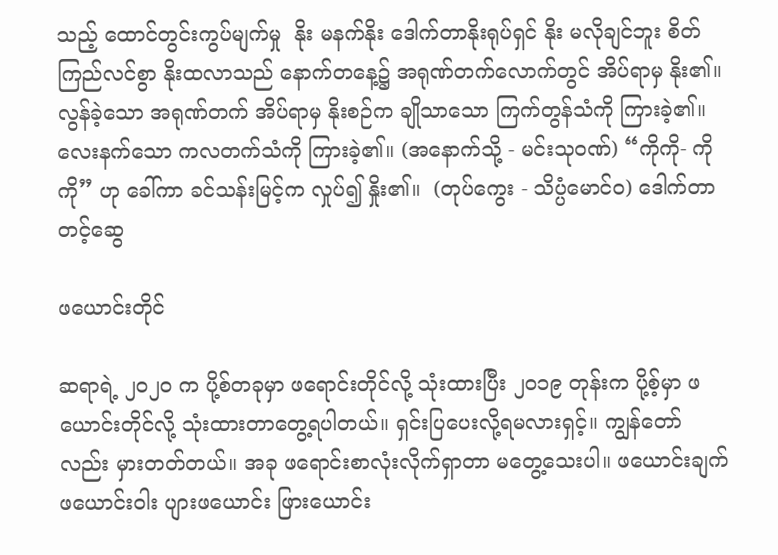သည့် ထောင်တွင်းကွပ်မျက်မှု  နိုး မနက်နိုး ဒေါက်တာနိုးရုပ်ရှင် နိုး မလိုချင်ဘူး စိတ်ကြည်လင်စွာ နိုးထလာသည် နောက်တနေ့၌ အရုဏ်တက်လောက်တွင် အိပ်ရာမှ နိုး၏။ လွန်ခဲ့သော အရုဏ်တက် အိပ်ရာမှ နိုးစဉ်က ချိုသာသော ကြက်တွန်သံကို ကြားခဲ့၏။ လေးနက်သော ကလတက်သံကို ကြားခဲ့၏။ (အနောက်သို့ - မင်းသု၀ဏ်) “ကိုကို- ကိုကို” ဟု ခေါ်ကာ ခင်သန်းမြင့်က လှုပ်၍ နှိုး၏။  (တုပ်ကွေး - သိပ္ပံမောင်ဝ) ဒေါက်တာတင့်ဆွေ

ဖယောင်းတိုင်

ဆရာရဲ့ ၂၀၂၀ က ပို့စ်တခုမှာ ဖရောင်းတိုင်လို့ သုံးထားပြီး ၂၀၁၉ တုန်းက ပို့စ့်မှာ ဖယောင်းတိုင်လို့ သုံးထားတာတွေ့ရပါတယ်။ ရှင်းပြပေးလို့ရမလားရှင့်။ ကျွန်တော်လည်း မှားတတ်တယ်။ အခု ဖရောင်းစာလုံးလိုက်ရှာတာ မတွေ့သေးပါ။ ဖယောင်းချက် ဖယောင်းဝါး ပျားဖယောင်း ဖြားယောင်း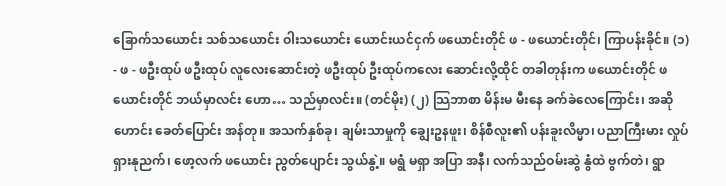ခြောက်သယောင်း သစ်သယောင်း ဝါးသယောင်း ယောင်းယင်ငှက် ဖယောင်းတိုင် ဖ - ဖယောင်းတိုင်၊ ကြာပန်းခိုင်။ (၁) - ဖ - ဖဦးထုပ် ဖဦးထုပ် လူလေးဆောင်းတဲ့ ဖဦးထုပ် ဦးထုပ်ကလေး ဆောင်းလို့ထိုင် တခါတုန်းက ဖယောင်းတိုင် ဖယောင်းတိုင် ဘယ်မှာလင်း ဟော… သည်မှာလင်း။ (တင်မိုး) (၂) သြဘာစာ မိန်းမ မီးနေ ခက်ခဲလေကြောင်း၊ အဆိုဟောင်း ခေတ်ပြောင်း အန်တု။ အသက်နှစ်ခု၊ ချမ်းသာမှုကို ချွေးဥနဖူး၊ စိန်စီလူး၏ ပန်းခူးလိမ္မာ၊ ပညာကြီးမား လှုပ်ရှားနုညက်၊ ဖော့လက် ဖယောင်း ညွတ်ပျောင်း သွယ်နွဲ့။ မရွံ မရှာ အပြာ အနီ၊ လက်သည်ဝမ်းဆွဲ နွံထဲ ဗွက်တဲ၊ ရွာ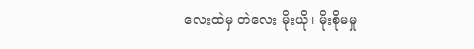လေးထဲမှ တဲလေး မိုးယို၊ မိုးစိုမမှု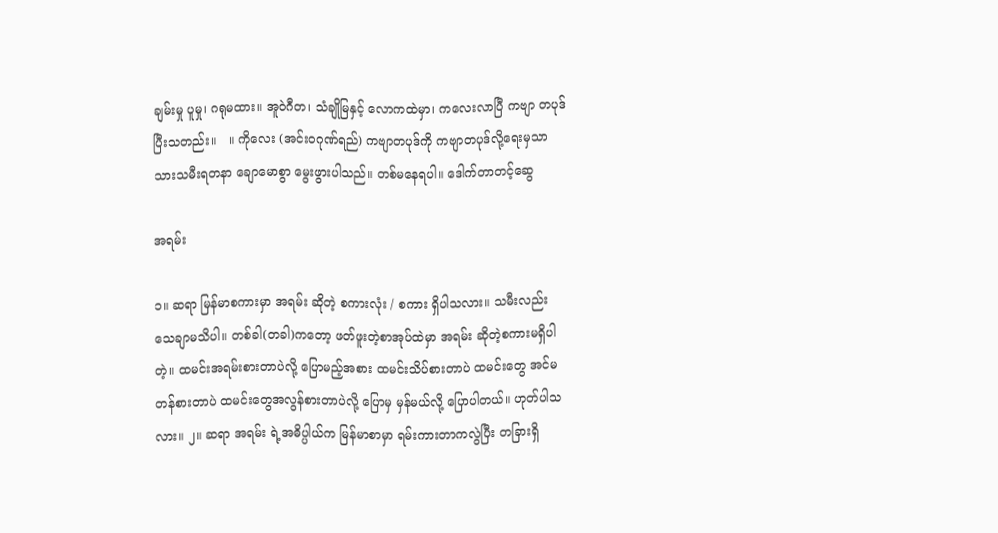ချမ်းမှု ပူမှု၊ ဂရုမထား။ အူဝဲဂီတ၊ သံချိုမြနှင့် လောကထဲမှာ၊ ကလေးလာပြီ ကဗျာ တပုဒ် ပြီးသတည်း။   ။ ကိုလေး (အင်းဝဂုဏ်ရည်) ကဗျာတပုဒ်ကို ကဗျာတပုဒ်လို့ရေးမှသာ သားသမီးရတနာ ချောမောစွာ မွေးဖွားပါသည်။ တစ်မနေရပါ။ ဒေါက်တာတင့်ဆွေ

အရမ်း

၁။ ဆရာ မြန်မာစကားမှာ အရမ်း ဆိုတဲ့ စကားလုံး / စကား ရှိပါသလား။ သမီးလည်း သေချာမသိပါ။ တစ်ခါ(တခါ)ကတော့ ဖတ်ဖူးတဲ့စာအုပ်ထဲမှာ အရမ်း ဆိုတဲ့စကားမရှိပါတဲ့။ ထမင်းအရမ်းစားတာပဲလို့ ပြောမည့်အစား ထမင်းသိပ်စားတာပဲ ထမင်းတွေ အင်မတန်စားတာပဲ ထမင်းတွေအလွန်စားတာပဲလို့ ပြောမှ မှန်မယ်လို့ ပြောပါတယ်။ ဟုတ်ပါသလား။ ၂။ ဆရာ အရမ်း ရဲ့အဓိပ္ပါယ်က မြန်မာစာမှာ ရမ်းကားတာကလွဲပြီး တခြားရှိ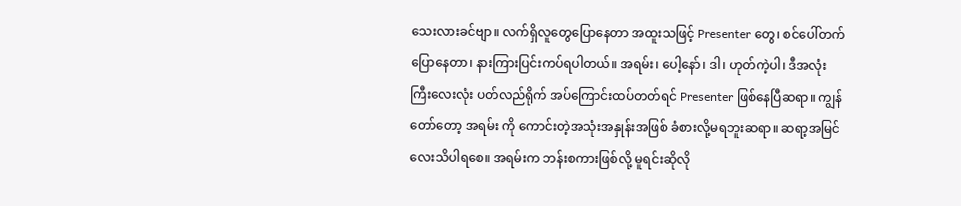သေးလားခင်ဗျာ။ လက်ရှိလူတွေပြောနေတာ အထူးသဖြင့် Presenter တွေ၊ စင်ပေါ်တက်ပြောနေတာ၊ နားကြားပြင်းကပ်ရပါတယ်။ အရမ်း၊ ပေါ့နော်၊ ဒါ၊ ဟုတ်ကဲ့ပါ၊ ဒီအလုံးကြီးလေးလုံး ပတ်လည်ရိုက် အပ်ကြောင်းထပ်တတ်ရင် Presenter ဖြစ်နေပြီဆရာ။ ကျွန်တော်တော့ အရမ်း ကို ကောင်းတဲ့အသုံးအနှုန်းအဖြစ် ခံစားလို့မရဘူးဆရာ။ ဆရာ့အမြင်လေးသိပါရစေ။ အရမ်းက ဘန်းစကားဖြစ်လို့ မူရင်းဆိုလို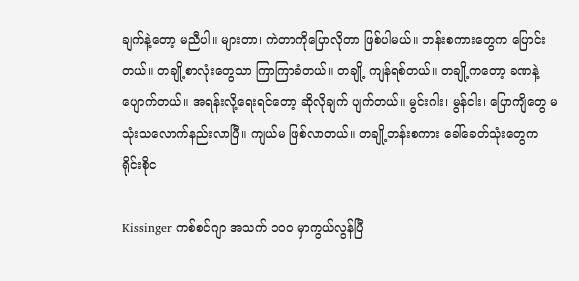ချက်နဲ့တော့ မညီပါ။ များတာ၊ ကဲတာကိုပြောလိုတာ ဖြစ်ပါမယ်။ ဘန်းစကားတွေက ပြောင်းတယ်။ တချို့စာလုံးတွေသာ ကြာကြာခံတယ်။ တချို့ ကျန်ရစ်တယ်။ တချို့ကတော့ ခဏနဲ့ပျောက်တယ်။ အရန်းလို့ရေးရင်တော့ ဆိုလိုချက် ပျက်တယ်။ မွင်းဂါး၊ မွန်ငါး၊ ပြောကျိတွေ မသုံးသလောက်နည်းလာပြီ။ ကျယ်မ ဖြစ်လာတယ်။ တချို့ဘန်းစကား ခေါ်ခေတ်သုံးတွေက ရိုင်းစိုင

Kissinger ကစ်စင်ဂျာ အသက် ၁၀၀ မှာကွယ်လွန်ပြီ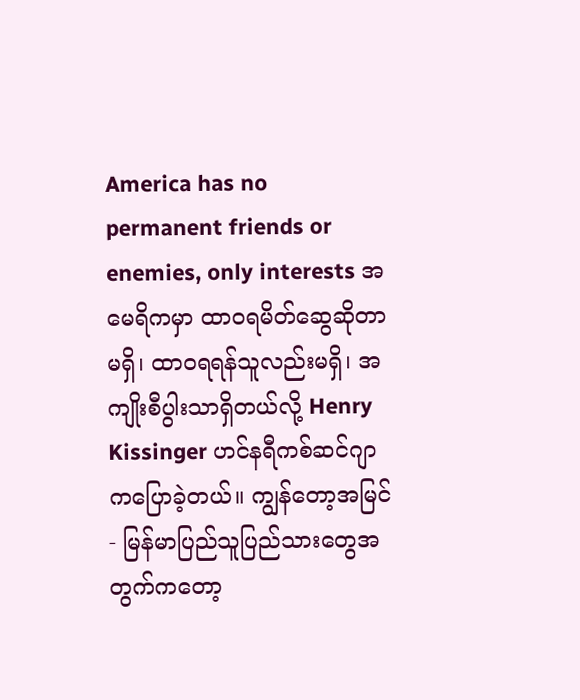America has no permanent friends or enemies, only interests အမေရိကမှာ ထာဝရမိတ်ဆွေဆိုတာ မရှိ၊ ထာဝရရန်သူလည်းမရှိ၊ အကျိုးစီပွါးသာရှိတယ်လို့ Henry Kissinger ဟင်နရီကစ်ဆင်ဂျာကပြောခဲ့တယ်။ ကျွန်တော့အမြင် - မြန်မာပြည်သူပြည်သားတွေအတွက်ကတော့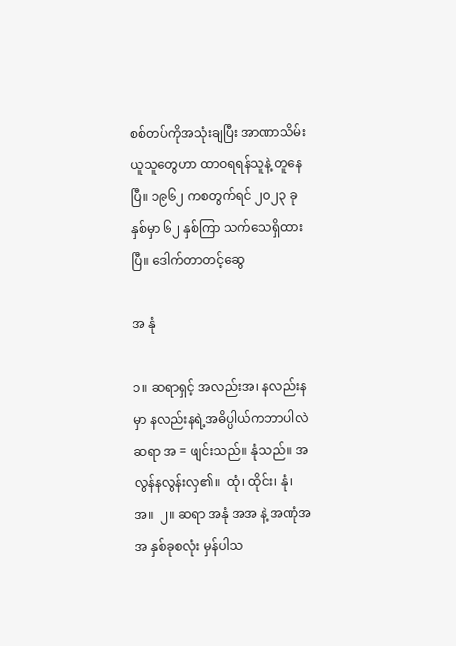စစ်တပ်ကိုအသုံးချပြီး အာဏာသိမ်းယူသူတွေဟာ ထာဝရရန်သူနဲ့ တူနေပြီ။ ၁၉၆၂ ကစတွက်ရင် ၂၀၂၃ ခုနှစ်မှာ ၆၂ နှစ်ကြာ သက်သေရှိထားပြီ။ ဒေါက်တာတင့်ဆွေ

အ နုံ

၁။ ဆရာရှင့် အလည်းအ၊ နလည်းနမှာ နလည်းနရဲ့အဓိပ္ပါယ်ကဘာပါလဲဆရာ အ = ဖျင်းသည်။ နုံသည်။ အလွန်နလွန်းလှ၏။  ထုံ၊ ထိုင်း၊ နုံ၊ အ။  ၂။ ဆရာ အနုံ အအ နဲ့ အဏုံအအ နှစ်ခုစလုံး မှန်ပါသ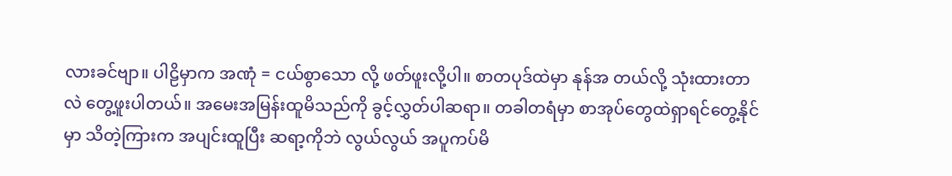လားခင်ဗျာ။ ပါဠိမှာက အဏုံ = ငယ်စွာသော လို့ ဖတ်ဖူးလို့ပါ။ စာတပုဒ်ထဲမှာ နုန်အ တယ်လို့ သုံးထားတာ လဲ တွေ့ဖူးပါတယ်။ အမေးအမြန်းထူမိသည်ကို ခွင့်လွှတ်ပါဆရာ။ တခါတရံမှာ စာအုပ်တွေထဲရှာရင်တွေ့နိုင်မှာ သိတဲ့ကြားက အပျင်းထူပြီး ဆရာ့ကိုဘဲ လွယ်လွယ် အပူကပ်မိ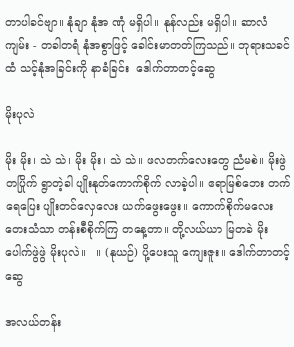တာပါခင်ဗျာ။ နုံချာ နုံအ ဏုံ မရှိပါ။ နုန်လည်း မရှိပါ။ ဆာလံကျမ်း - တခါတရံ နုံအစွာဖြင့် ခေါင်းမာတတ်ကြသည်။ ဘုရားသခင်ထံ သင့်နုံအခြင်းကို နာခံခြင်း  ဒေါက်တာတင့်ဆွေ

မိုးပုလဲ

မိုး မိုး၊ သဲ သဲ၊ မိုး မိုး၊ သဲ သဲ။ ဖလတက်လေးတွေ ညံမစဲ။ မိုးဖွဲတပြိုက် ရွာတဲ့ခါ ပျိုးနုတ်ကောက်စိုက် လာခဲ့ပါ။ ဧရာမြစ်ဘေး တက်ရေပြေး ပျိုးတင်လှေလေး ယက်ဖွေးဖွေး။ ကောက်စိုက်မလေး တေးသံသာ တန်းစီစိုက်ကြ တနေ့တာ။ တို့လယ်ယာ မြတခဲ မိုးပေါက်ဖွဲဖွဲ မိုးပုလဲ။   ။ (နုယဉ်) ပို့ပေးသူ ကျေးဇူး။ ဒေါက်တာတင့်ဆွေ

အလယ်တန်း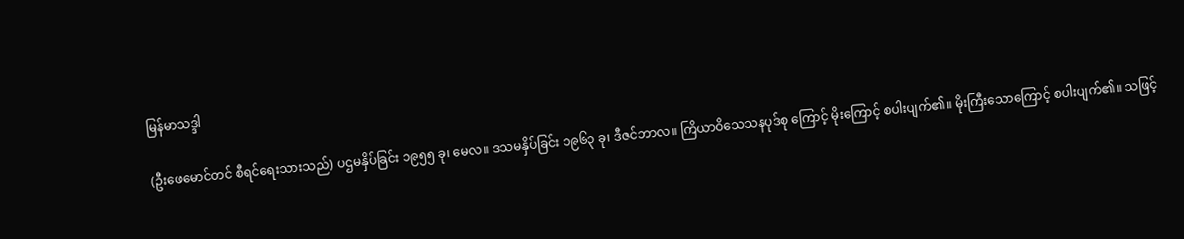မြန်မာသဒ္ဒါ

(ဦးဖေမောင်တင် စီရင်ရေးသားသည်) ပဌမနှိပ်ခြင်း ၁၉၅၅ ခု၊ မေလ။ ဒသမနှိပ်ခြင်း ၁၉၆၃ ခု၊ ဒီဇင်ဘာလ။ ကြိယာဝိသေသနပုဒ်စု ကြောင့် မိုးကြောင့် စပါးပျက်၏။ မိုးကြီးသောကြောင့် စပါးပျက်၏။ သဖြင့်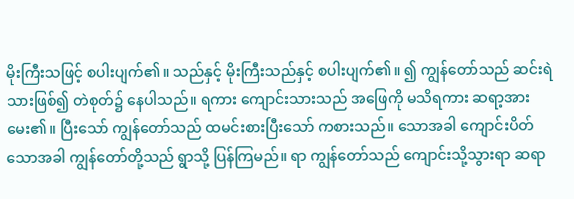မိုးကြီးသဖြင့် စပါးပျက်၏။ သည်နှင့် မိုးကြီးသည်နှင့် စပါးပျက်၏။ ၍ ကျွန်တော်သည် ဆင်းရဲသားဖြစ်၍ တဲစုတ်၌ နေပါသည်။ ရကား ကျောင်းသားသည် အဖြေကို မသိရကား ဆရာ့အား မေး၏။ ပြီးသော် ကျွန်တော်သည် ထမင်းစားပြီးသော် ကစားသည်။ သောအခါ ကျောင်းပိတ်သောအခါ ကျွန်တော်တို့သည် ရွာသို့ ပြန်ကြမည်။ ရာ ကျွန်တော်သည် ကျောင်းသို့သွားရာ ဆရာ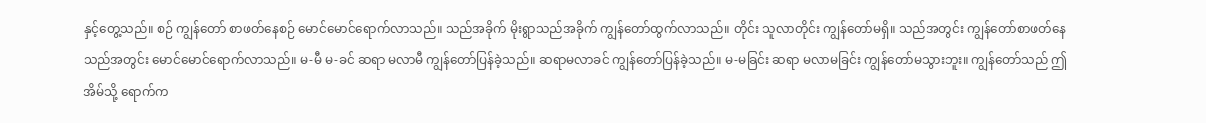နှင့်တွေ့သည်။ စဉ် ကျွန်တော် စာဖတ်နေစဉ် မောင်မောင်ရောက်လာသည်။ သည်အခိုက် မိုးရွာသည်အခိုက် ကျွန်တော်ထွက်လာသည်။ တိုင်း သူလာတိုင်း ကျွန်တော်မရှိ။ သည်အတွင်း ကျွန်တော်စာဖတ်နေသည်အတွင်း မောင်မောင်ရောက်လာသည်။ မ-မီ မ-ခင် ဆရာ မလာမီ ကျွန်တော်ပြန်ခဲ့သည်။ ဆရာမလာခင် ကျွန်တော်ပြန်ခဲ့သည်။ မ-မခြင်း ဆရာ မလာမခြင်း ကျွန်တော်မသွားဘူး။ ကျွန်တော်သည် ဤအိမ်သို့ ရောက်က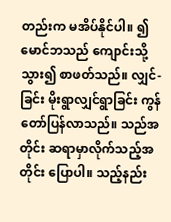တည်းက မအိပ်နိုင်ပါ။ ၍ မောင်ဘသည် ကျောင်းသို့သွား၍ စာဖတ်သည်။ လျှင်-ခြင်း မိုးရွာလျှင်ရွာခြင်း ကွန်တော်ပြန်လာသည်။ သည်အတိုင်း ဆရာမှာလိုက်သည့်အတိုင်း ပြောပါ။ သည့်နည်း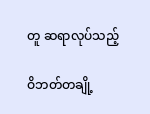တူ ဆရာလုပ်သည့်

ဝိဘတ်တချို့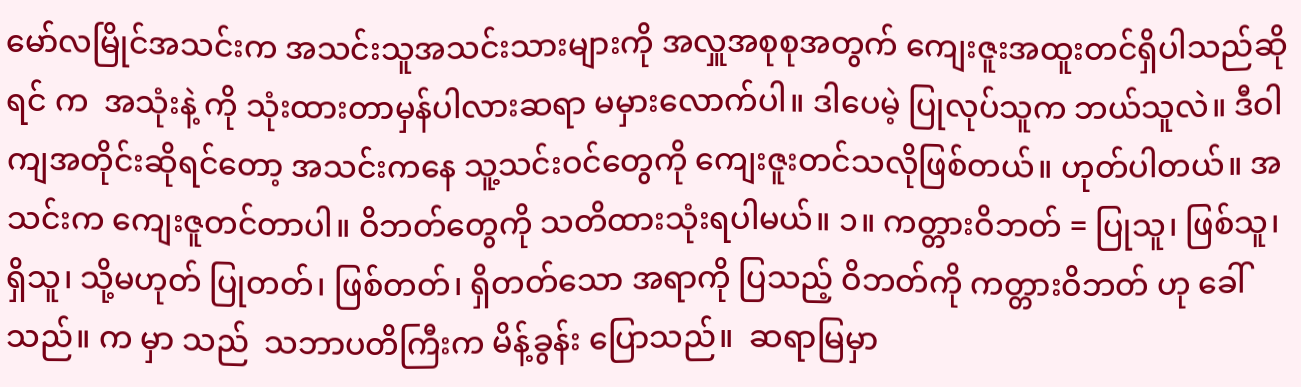မော်လမြိုင်အသင်းက အသင်းသူအသင်းသားများကို အလှူအစုစုအတွက် ကျေးဇူးအထူးတင်ရှိပါသည်ဆိုရင် က  အသုံးနဲ့ ကို သုံးထားတာမှန်ပါလားဆရာ မမှားလောက်ပါ။ ဒါပေမဲ့ ပြုလုပ်သူက ဘယ်သူလဲ။ ဒီဝါကျအတိုင်းဆိုရင်တော့ အသင်းကနေ သူ့သင်းဝင်တွေကို ကျေးဇူးတင်သလိုဖြစ်တယ်။ ဟုတ်ပါတယ်။ အသင်းက ကျေးဇူတင်တာပါ။ ဝိဘတ်တွေကို သတိထားသုံးရပါမယ်။ ၁။ ကတ္တားဝိဘတ် = ပြုသူ၊ ဖြစ်သူ၊ ရှိသူ၊ သို့မဟုတ် ပြုတတ်၊ ဖြစ်တတ်၊ ရှိတတ်သော အရာကို ပြသည့် ဝိဘတ်ကို ကတ္တားဝိဘတ် ဟု ခေါ်သည်။ က မှာ သည်  သဘာပတိကြီးက မိန့်ခွန်း ပြောသည်။  ဆရာမြမှာ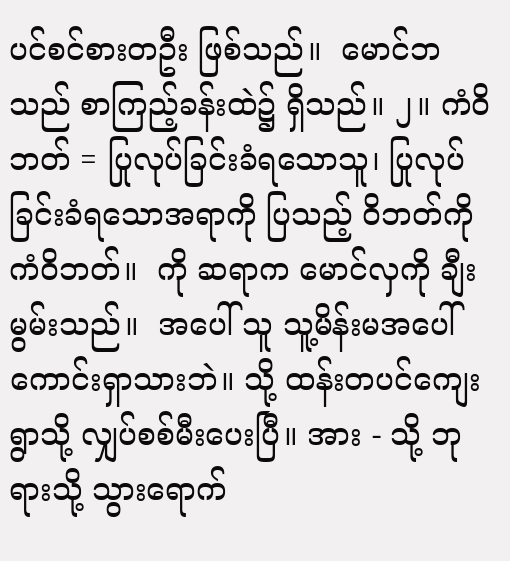ပင်စင်စားတဦး ဖြစ်သည်။  မောင်ဘသည် စာကြည့်ခန်းထဲ၌ ရှိသည်။ ၂။ ကံဝိဘတ် = ပြုလုပ်ခြင်းခံရသောသူ၊ ပြုလုပ်ခြင်းခံရသောအရာကို ပြသည့် ဝိဘတ်ကို ကံဝိဘတ်။  ကို ဆရာက မောင်လှကို ချီးမွမ်းသည်။  အပေါ် သူ သူ့မိန်းမအပေါ် ကောင်းရှာသားဘဲ။ သို့ ထန်းတပင်ကျေးရွာသို့ လျှပ်စစ်မီးပေးပြီ။ အား - သို့ ဘုရားသို့ သွားရောက်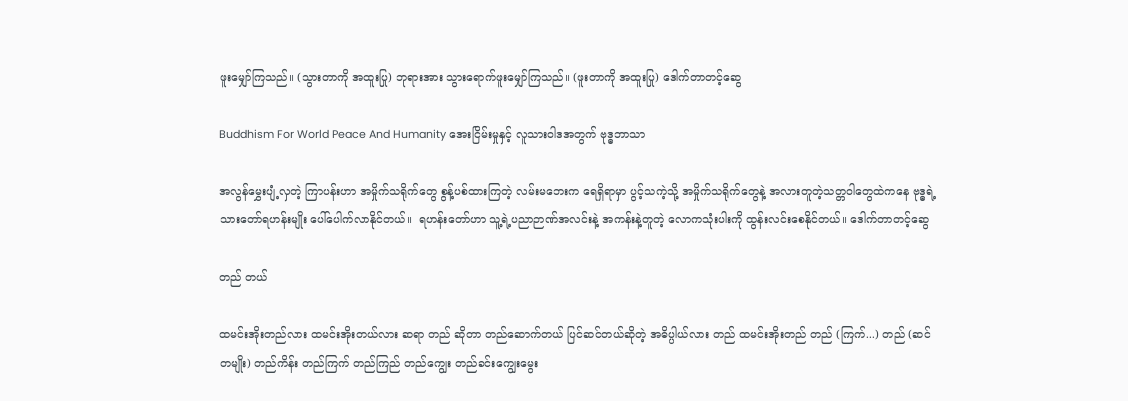ဖူးမျှော်ကြသည်။ (သွားတာကို အထူးပြု) ဘုရားအား သွားရောက်ဖူးမျှော်ကြသည်။ (ဖူးတာကို အထူးပြု) ဒေါက်တာတင့်ဆွေ

Buddhism For World Peace And Humanity အေးငြိမ်းမှုနှင့် လူသားဝါဒအတွက် ဗုဒ္ဓဘာသာ

အလွန်မွှေးပျံ့လှတဲ့ ကြာပန်းဟာ အမှိုက်သရိုက်တွေ စွန့်ပစ်ထားကြတဲ့ လမ်းမဘေးက ရေရှိရာမှာ ပွင့်သကဲ့သို့ အမှိုက်သရိုက်တွေနဲ့ အလားတူတဲ့သတ္တဝါတွေထဲကနေ ဗုဒ္ဓရဲ့သားတော်ရဟန်းမျိုး ပေါ်ပေါက်လာနိုင်တယ်။  ရဟန်းတော်ဟာ သူ့ရဲ့ပညာဉာဏ်အလင်းနဲ့ အကန်းနဲ့တူတဲ့ လောကသုံးပါးကို ထွန်းလင်းစေနိုင်တယ်။ ဒေါက်တာတင့်ဆွေ

တည် တယ်

ထမင်းအိုးတည်လား ထမင်းအိုးတယ်လား ဆရာ တည် ဆိုတာ တည်ဆောက်တယ် ပြင်ဆင်တယ်ဆိုတဲ့ အဓိပ္ပါယ်လား တည် ထမင်းအိုးတည် တည် (ကြက်...) တည် (ဆင်တမျိုး) တည်ကိန်း တည်ကြက် တည်ကြည် တည်ကျွေး တည်ခင်းကျွေးမွေး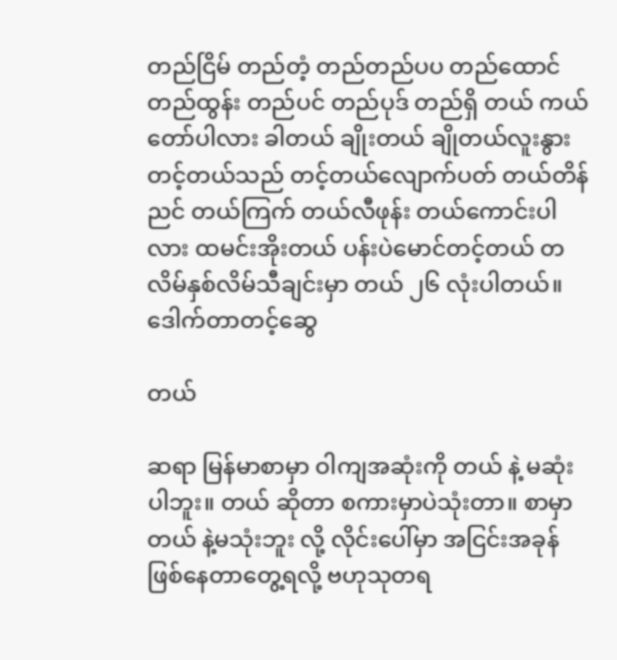တည်ငြိမ် တည်တံ့ တည်တည်ပပ တည်ထောင် တည်ထွန်း တည်ပင် တည်ပုဒ် တည်ရှိ တယ် ကယ်တော်ပါလား ခါတယ် ချိုးတယ် ချိုတယ်လူးနွား တင့်တယ်သည် တင့်တယ်လျောက်ပတ် တယ်တိန်ညင် တယ်ကြက် တယ်လီဖုန်း တယ်ကောင်းပါလား ထမင်းအိုးတယ် ပန်းပဲမောင်တင့်တယ် တလိမ်နှစ်လိမ်သီချင်းမှာ တယ် ၂၆ လုံးပါတယ်။ ဒေါက်တာတင့်ဆွေ

တယ်

ဆရာ မြန်မာစာမှာ ဝါကျအဆုံးကို တယ် နဲ့ မဆုံးပါဘူး။ တယ် ဆိုတာ စကားမှာပဲသုံးတာ။ စာမှာ တယ် နဲ့မသုံးဘူး လို့ လိုင်းပေါ်မှာ အငြင်းအခုန်ဖြစ်နေတာတွေ့ရလို့ ဗဟုသုတရ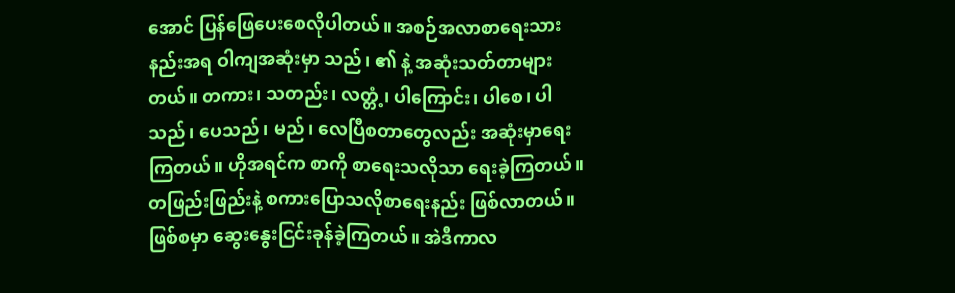အောင် ပြန်ဖြေပေးစေလိုပါတယ်။ အစဉ်အလာစာရေးသားနည်းအရ ဝါကျအဆုံးမှာ သည်၊ ၏ နဲ့ အဆုံးသတ်တာများတယ်။ တကား၊ သတည်း၊ လတ္တံ့၊ ပါကြောင်း၊ ပါစေ၊ ပါသည်၊ ပေသည်၊ မည်၊ လေပြီစတာတွေလည်း အဆုံးမှာရေးကြတယ်။ ဟိုအရင်က စာကို စာရေးသလိုသာ ရေးခဲ့ကြတယ်။ တဖြည်းဖြည်းနဲ့ စကားပြောသလိုစာရေးနည်း ဖြစ်လာတယ်။ ဖြစ်စမှာ ဆွေးနွေးငြင်းခုန်ခဲ့ကြတယ်။ အဲဒီကာလ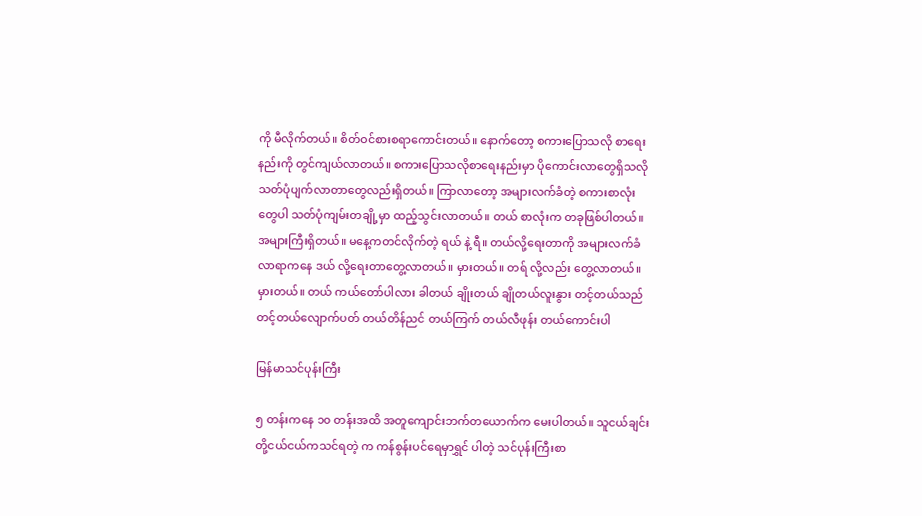ကို မီလိုက်တယ်။ စိတ်ဝင်စားစရာကောင်းတယ်။ နောက်တော့ စကားပြောသလို စာရေးနည်းကို တွင်ကျယ်လာတယ်။ စကားပြောသလိုစာရေးနည်းမှာ ပိုကောင်းလာတွေရှိသလို သတ်ပုံပျက်လာတာတွေလည်းရှိတယ်။ ကြာလာတော့ အများလက်ခံတဲ့ စကားစာလုံးတွေပါ သတ်ပုံကျမ်းတချို့မှာ ထည့်သွင်းလာတယ်။ တယ် စာလုံးက တခုဖြစ်ပါတယ်။ အများကြီးရှိတယ်။ မနေ့ကတင်လိုက်တဲ့ ရယ် နဲ့ ရီ။ တယ်လို့ရေးတာကို အများလက်ခံလာရာကနေ ဒယ် လို့ရေးတာတွေ့လာတယ်။ မှားတယ်။ တရ် လို့လည်း တွေ့လာတယ်။ မှားတယ်။ တယ် ကယ်တော်ပါလား ခါတယ် ချိုးတယ် ချိုတယ်လူးနွား တင့်တယ်သည် တင့်တယ်လျောက်ပတ် တယ်တိန်ညင် တယ်ကြက် တယ်လီဖုန်း တယ်ကောင်းပါ

မြန်မာသင်ပုန်းကြီး

၅ တန်းကနေ ၁၀ တန်းအထိ အတူကျောင်းဘက်တယောက်က မေးပါတယ်။ သူငယ်ချင်း တို့ငယ်ငယ်ကသင်ရတဲ့ က ကန်စွန်းပင်ရေမှာရွှင် ပါတဲ့ သင်ပုန်းကြီးစာ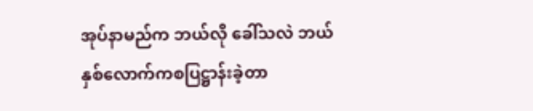အုပ်နာမည်က ဘယ်လို ခေါ်သလဲ ဘယ်နှစ်လောက်ကစပြဋ္ဌာန်းခဲ့တာ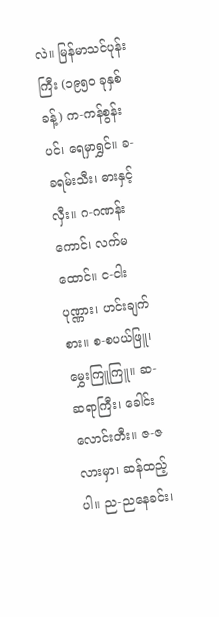လဲ။ မြန်မာသင်ပုန်းကြီး (၁၉၅၀ ခုနှစ်ခန့်) က-ကန်စွန်းပင်၊ ရေမှာရွှင်။ ခ-ခရမ်းသီး၊ ဓားနှင့်လှီး။ ဂ-ဂဏန်းကောင်၊ လက်မထောင်။ င-ငါးပုဏ္ဏား၊ ဟင်းချက်စား။ စ-စပယ်ဖြူ၊ မွှေးကြူကြူ။ ဆ-ဆရာကြီး၊ ခေါင်းလောင်းတီး။ ဇ-ဇလားမှာ၊ ဆန်ထည့်ပါ။ ည-ညနေခင်း၊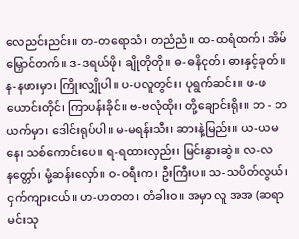လေညင်းညင်း။ တ-တရောသံ၊ တညံညံ။ ထ-ထရံထက်၊ အိမ်မြှောင်တက်။ ဒ-ဒရယ်ဖို၊ ချိုတိုတို။ ဓ-ဓနိငုတ်၊ ဓားနှင့်ခုတ်။ န-နဖားမှာ၊ ကြိုးလျှိုပါ။ ပ-ပလူတွင်း၊ ပုရွက်ဆင်း။ ဖ-ဖယောင်းတိုင်၊ ကြာပန်းခိုင်။ ဗ-ဗလုံထိုး၊ တို့ချောင်းရိုး။ ဘ - ဘယက်မှာ၊ ဒေါင်းရုပ်ပါ။ မ-မရန်းသီး၊ ဆားနဲ့မြည်း။ ယ-ယမနေ၊ သစ်ကောင်းပေ။ ရ-ရထားလှည်း၊ မြင်းနွားဆွဲ။ လ-လနတ္တော်၊ မုံ့ဆန်းလှော်။ ဝ-ဝရီးက၊ ဦးကြီးပ။ သ-သပိတ်လွယ်၊ ငှက်ကျားငယ်။ ဟ-ဟတတ၊ တံခါးဝ။ အမှာ လူ အအ (ဆရာ မင်းသု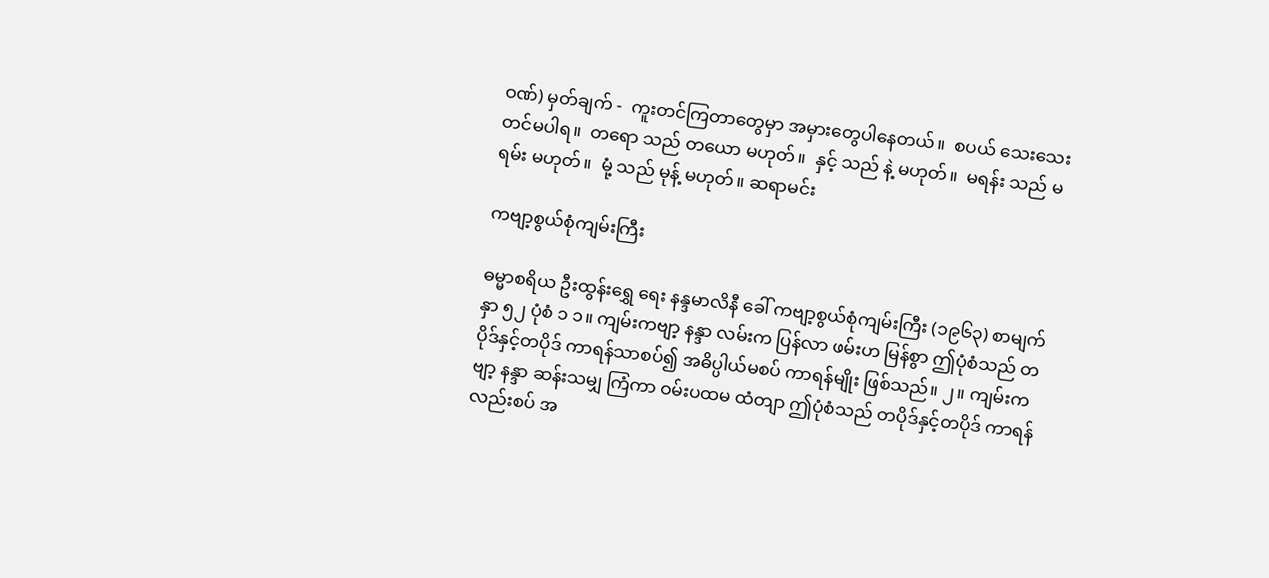ဝဏ်) မှတ်ချက် -  ကူးတင်ကြတာတွေမှာ အမှားတွေပါနေတယ်။  စပယ် သေးသေးတင်မပါရ။  တရော သည် တယော မဟုတ်။  နှင့် သည် နဲ့ မဟုတ်။  မရန်း သည် မရမ်း မဟုတ်။  မုံ့ သည် မုန့် မဟုတ်။ ဆရာမင်း

ကဗျာ့စွယ်စုံကျမ်းကြီး

ဓမ္မာစရိယ ဦးထွန်းရွှေ ရေး နန္ဒမာလိနီ ခေါ် ကဗျာ့စွယ်စုံကျမ်းကြီး (၁၉၆၃) စာမျက်နှာ ၅၂ ပုံစံ ၁ ၁။ ကျမ်းကဗျာ့ နန္ဒာ လမ်းက ပြန်လာ ဖမ်းဟ မြန်စွာ ဤပုံစံသည် တပိုဒ်နှင့်တပိုဒ် ကာရန်သာစပ်၍ အဓိပ္ပါယ်မစပ် ကာရန်မျိုး ဖြစ်သည်။ ၂။ ကျမ်းကဗျာ့ နန္ဒာ ဆန်းသမျှ ကြံကာ ဝမ်းပထမ ထံတျာ ဤပုံစံသည် တပိုဒ်နှင့်တပိုဒ် ကာရန်လည်းစပ် အ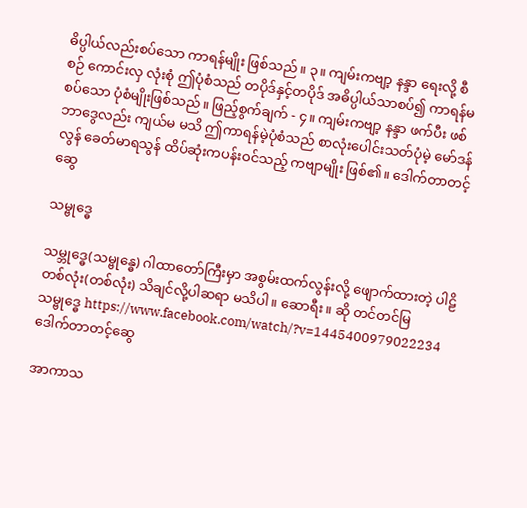ဓိပ္ပါယ်လည်းစပ်သော ကာရန်မျိုး ဖြစ်သည်။ ၃။ ကျမ်းကဗျာ့ နန္ဒာ ရေးလို့ စီစဉ် ကောင်းလှ လုံးစုံ ဤပုံစံသည် တပိုဒ်နှင့်တပိုဒ် အဓိပ္ပါယ်သာစပ်၍ ကာရန်မစပ်သော ပုံစံမျိုးဖြစ်သည်။ ဖြည့်စွက်ချက် - ၄။ ကျမ်းကဗျာ့ နန္ဒာ ဖက်ပီး ဖစ် ဘာဒွေလည်း ကျယ်မ မသိ ဤကာရန်မဲ့ပုံစံသည် စာလုံးပေါင်းသတ်ပုံမဲ့ မော်ဒန်လွန် ခေတ်မာရသွန် ထိပ်ဆုံးကပန်းဝင်သည့် ကဗျာမျိုး ဖြစ်၏။ ဒေါက်တာတင့်ဆွေ

သမ္ဗုဒ္ဓေ

သမ္ဘုဒ္ဓေ(သမ္ဗုန္ဓေ) ဂါ‌ထာတော်ကြီးမှာ အစွမ်းထက်လွန်းလို့ ဖျောက်ထားတဲ့ ပါဠိတစ်လုံး(တစ်လုံး) သိချင်လို့ပါဆရာ မသိပါ။ ဆောရီး။ ဆို တင်တင်မြ သမ္ဗုဒ္ဓေ https://www.facebook.com/watch/?v=1445400979022234 ဒေါက်တာတင့်ဆွေ

အာကာသ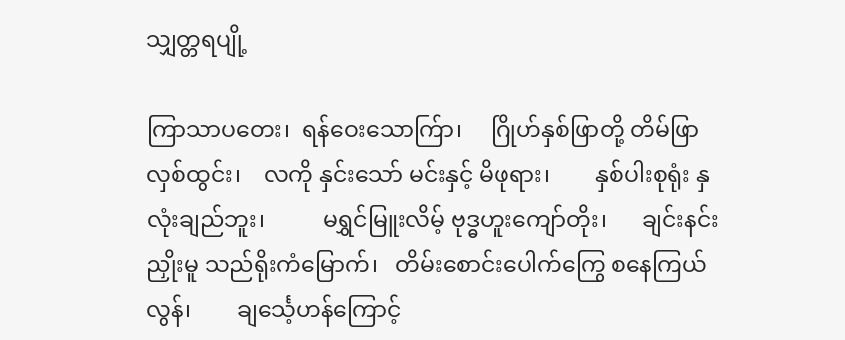သျှတ္တရပျို့

ကြာသာပတေး၊  ရန်ဝေးသောက်ြာ၊     ဂြိုဟ်နှစ်ဖြာတို့ တိမ်ဖြာလှစ်ထွင်း၊    လကို နှင်းသော် မင်းနှင့် မိဖုရား၊        နှစ်ပါးစုရုံး နှလုံးချည်ဘူး၊          မရွှင်မြူးလိမ့် ဗုဒ္ဓဟူးကျော်တိုး၊      ချင်းနင်းညှိုးမူ သည်ရိုးကံမြောက်၊   တိမ်းစောင်းပေါက်ကြွေ စနေကြယ်လွန်၊        ချင်္သေ့ဟန်ကြောင့်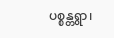ပစ္စန္တရွာ၊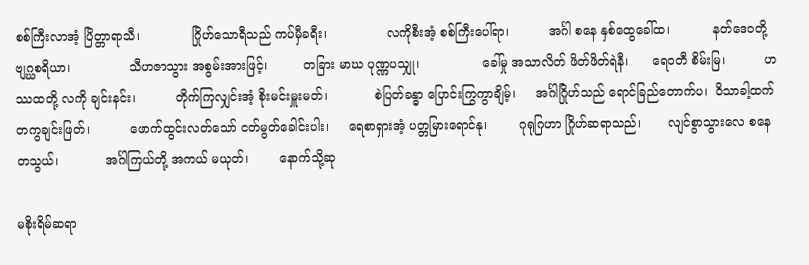စစ်ကြီးလာအံ့ ပြိတ္တာရာသီ၊             ဂြိုဟ်သောရီသည် ကပ်မှီခရီး၊               လကိုစီးအံ့ စစ်ကြီးပေါ်ရာ၊          အင်္ဂါ စနေ နှစ်ထွေခေါ်ထ၊           နတ်ဒေဝတို့ ဗျဂ္ဃစရိယာ၊               သီဟဇာသွား အစွမ်းအားဖြင့်၊         တခြား မာဃ ပုဏ္ဏပသျှု၊                ခေါ်မှု အသာလိတ် ဖိတ်ဖိတ်ရဲနီ၊      ရေဝတီ စိမ်းမြ၊          ဟဿထတို့ လကို ချင်းနင်း၊          တိုက်ကြလျှင်းအံ့ စိုးမင်းမှူးမတ်၊            စဲပြတ်ခန္ဓာ ပြောင်းကြွကွာချိမ့်၊     အင်္ဂါဂြိုဟ်သည် ရောင်ခြည်တောက်ပ၊  ဝိသာခါ့ထက် တကွချင်းဖြတ်၊          ဖောက်ထွင်းလတ်သော် ငတ်မွတ်ခေါင်းပါး၊     ရေစာရှားအံ့ ပတ္တမြားရောင်နု၊        ဂုရုဂြဟာ ဂြိုဟ်ဆရာသည်၊       လျင်စွာသွားလေ စနေ တသွယ်၊            အင်္ဂါကြယ်တို့ အကယ် မယုတ်၊        နောက်သို့ဆု

မစိုးရိမ်ဆရာ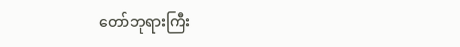တော်ဘုရားကြီး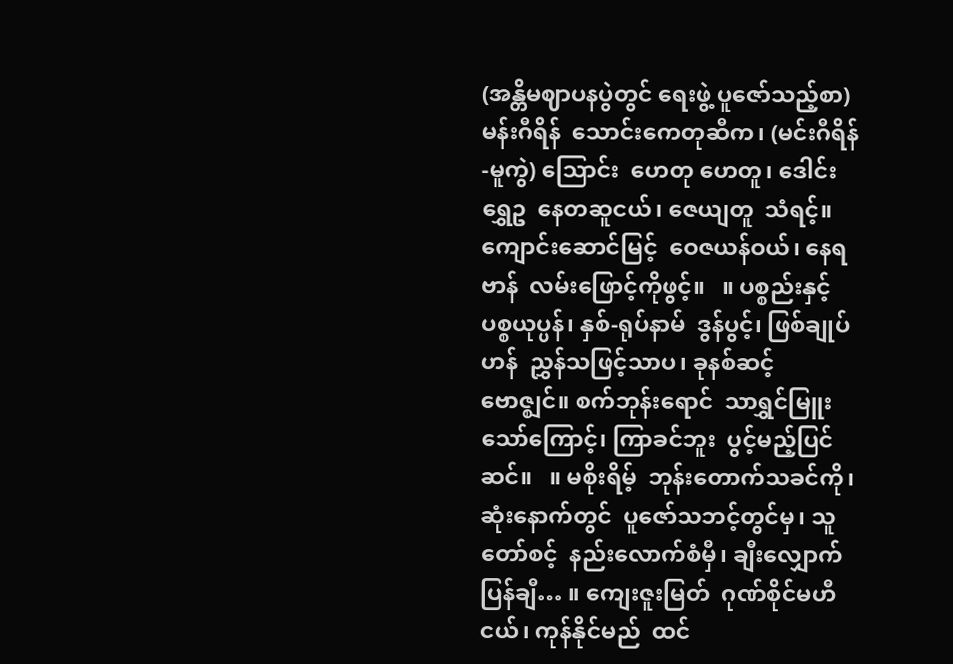(အန္တိမဈာပနပွဲတွင် ရေးဖွဲ့ ပူဇော်သည့်စာ) မန်းဂီရိန်  သောင်းကေတုဆီက၊ (မင်းဂီရိန်-မူကွဲ) သြောင်း  ဟေတု ဟေတူ၊ ဒေါင်းရွှေဥ  နေတဆူငယ်၊ ဇေယျတူ  သံရင့်။ ကျောင်းဆောင်မြင့်  ဝေဇယန်ဝယ်၊ နေရဗာန်  လမ်းဖြောင့်ကိုဖွင့်။   ။ ပစ္စည်းနှင့်  ပစ္စယုပ္ပန်၊ နှစ်-ရုပ်နာမ်  ဒွန်ပွင့်၊ ဖြစ်ချုပ်ဟန်  ညွှန်သဖြင့်သာပ၊ ခုနစ်ဆင့်  ဗောဇ္ဈင်။ စက်ဘုန်းရောင်  သာရွှင်မြူးသော်ကြောင့်၊ ကြာခင်ဘူး  ပွင့်မည့်ပြင်ဆင်။   ။ မစိုးရိမ့်  ဘုန်းတောက်သခင်ကို၊ ဆုံးနောက်တွင်  ပူဇော်သဘင့်တွင်မှ၊ သူတော်စင့်  နည်းလောက်စံမှီ၊ ချီးလျှောက်ပြန်ချီ… ။ ကျေးဇူးမြတ်  ဂုဏ်စိုင်မဟီငယ်၊ ကုန်နိုင်မည်  ထင်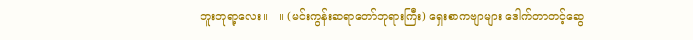ဘူးဘုရာ့လေး။   ။ (မင်းကွန်းဆရာတော်ဘုရားကြီး) ရှေးစာကဗျာများ ဒေါက်တာတင့်ဆွေ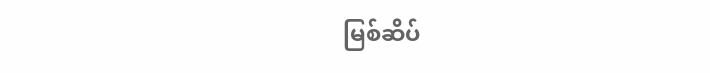မြစ်ဆိပ်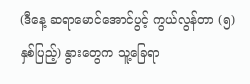(ဒီနေ့ ဆရာမောင်အောင်ပွင့် ကွယ်လွန်တာ (၅) နှစ်ပြည့်) နွားတွေက သူ့ခြေရာ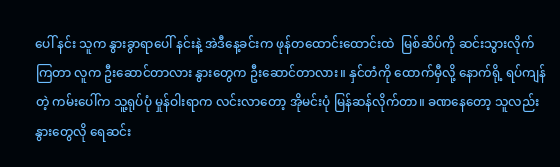ပေါ် နင်း သူက နွားခွာရာပေါ် နင်းနဲ့ အဲဒီနေ့ခင်းက ဖုန်တထောင်းထောင်းထဲ  မြစ်ဆိပ်ကို ဆင်းသွားလိုက်ကြတာ လူက ဦးဆောင်တာလား နွားတွေက ဦးဆောင်တာလား။ နှင်တံကို ထောက်မှီလို့ နောက်ရို့ ရပ်ကျန်တဲ့ ကမ်းပေါ်က သူ့ရုပ်ပုံ မှုန်ဝါးရာက လင်းလာတော့ အိုမင်းပုံ မြန်ဆန်လိုက်တာ။ ခဏနေတော့ သူလည်း နွားတွေလို ရေဆင်း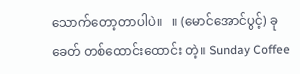သောက်တော့တာပါပဲ။   ။ (မောင်အောင်ပွင့်) ခုခေတ် တစ်ထောင်းထောင်း တဲ့။ Sunday Coffee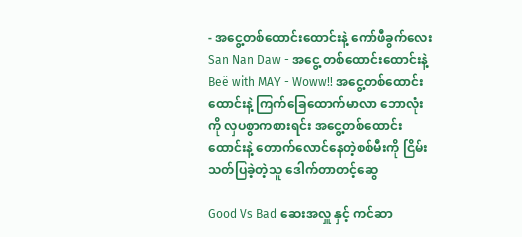- အငွေ့တစ်ထောင်းထောင်းနဲ့ ကော်ဖီခွက်လေး San Nan Daw - အ‌ငွေ့ တစ်‌‌ထောင်း‌ထောင်းနဲ့ Beë with MAY - Woww!! အငွေ့တစ်ထောင်းထောင်းနဲ့ ကြက်ခြေထောက်မာလာ ဘောလုံးကို လှပစွာကစားရင်း အငွေ့တစ်ထောင်းထောင်းနဲ့ တောက်လောင်နေတဲ့စစ်မီးကို ငြိမ်းသတ်ပြခဲ့တဲ့သူ ဒေါက်တာတင့်ဆွေ

Good Vs Bad ဆေးအလှူ နှင့် ကင်ဆာ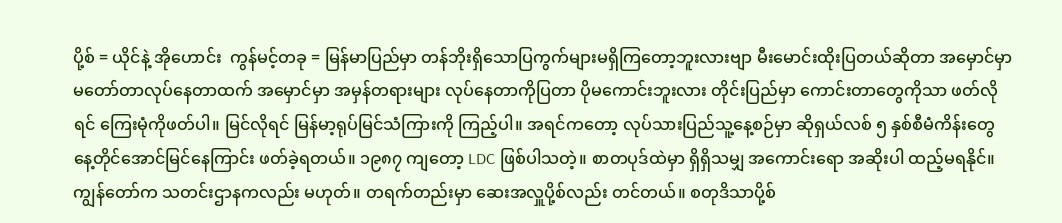ပို့စ် = ယိုင်နဲ့ အိုဟောင်း  ကွန်မင့်တခု = မြန်မာပြည်မှာ တန်ဘိုးရှိသောပြကွက်များမရှိကြတော့ဘူးလားဗျာ မီးမောင်းထိုးပြတယ်ဆိုတာ အမှောင်မှာမတော်တာလုပ်နေတာထက် အမှောင်မှာ အမှန်တရားများ လုပ်နေတာကိုပြတာ ပိုမကောင်းဘူးလား တိုင်းပြည်မှာ ကောင်းတာတွေကိုသာ ဖတ်လိုရင် ကြေးမုံကိုဖတ်ပါ။ မြင်လိုရင် မြန်မာ့ရုပ်မြင်သံကြားကို ကြည့်ပါ။ အရင်ကတော့ လုပ်သားပြည်သူ့နေ့စဉ်မှာ ဆိုရှယ်လစ် ၅ နှစ်စီမံကိန်းတွေ နေ့တိုင်အောင်မြင်နေကြာင်း ဖတ်ခဲ့ရတယ်။ ၁၉၈၇ ကျတော့ LDC ဖြစ်ပါသတဲ့။ စာတပုဒ်ထဲမှာ ရှိရှိသမျှ အကောင်းရော အဆိုးပါ ထည့်မရနိုင်။ ကျွန်တော်က သတင်းဌာနကလည်း မဟုတ်။ တရက်တည်းမှာ ဆေးအလှူပို့စ်လည်း တင်တယ်။ စတုဒိသာပို့စ်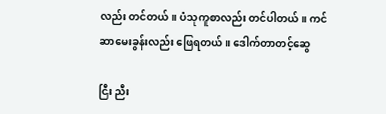လည်း တင်တယ်။ ပံသုကူစာလည်း တင်ပါတယ်။ ကင်ဆာမေးခွန်းလည်း ဖြေရတယ်။ ဒေါက်တာတင့်ဆွေ

ငြီး ညီး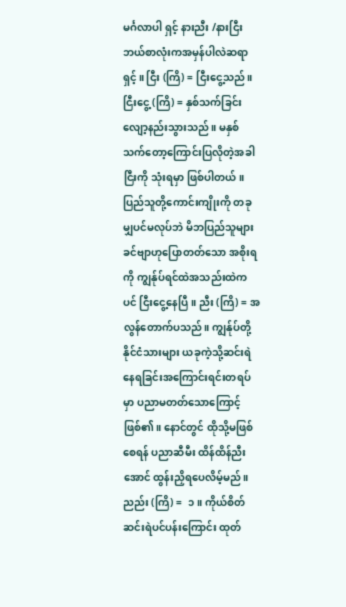မင်္ဂလာပါ ရှင့် နားညီး /နားငြီး ဘယ်စာလုံးကအမှန်ပါလဲဆရာရှင့်။ ငြီး (ကြိ) = ငြီးငွေ့သည်။ ငြီးငွေ့ (ကြိ) = နှစ်သက်ခြင်း လျော့နည်းသွားသည်။ မနှစ်သက်တော့ကြောင်းပြလိုတဲ့အခါ ငြီးကို သုံးရမှာ ဖြစ်ပါတယ်။ ပြည်သူတို့ကောင်းကျိုးကို တခုမျှပင်မလုပ်ဘဲ မိဘပြည်သူများခင်ဗျာဟုပြောတတ်သော အစိုးရကို ကျွန်ုပ်ရင်ထဲအသည်းထဲကပင် ငြီးငွေ့နေပြီ။ ညီး (ကြိ) = အလွန်တောက်ပသည်။ ကျွန်ုပ်တို့နိုင်ငံသားများ ယခုကဲ့သို့ဆင်းရဲနေရခြင်းအကြောင်းရင်းတရပ်မှာ ပညာမတတ်သောကြောင့် ဖြစ်၏။ နောင်တွင် ထိုသို့မဖြစ်စေရန် ပညာဆီမီး ထိန်ထိန်ညီးအောင် ထွန်းညှိရပေလိမ့်မည်။ ညည်း (ကြိ) =  ၁။ ကိုယ်စိတ် ဆင်းရဲပင်ပန်းကြောင်း ထုတ်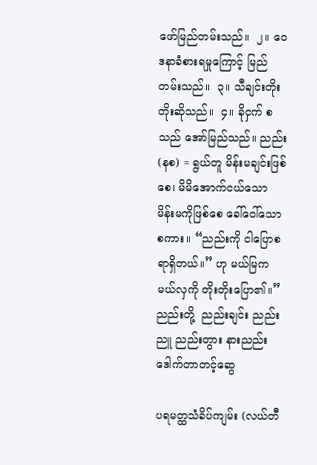ဖော်မြည်တမ်းသည်။  ၂။ ဝေဒနာခံစားရမှုကြောင့် မြည်တမ်းသည်။  ၃။ သီချင်းတိုးတိုးဆိုသည်။  ၄။ ခိုငှက် စသည် အော်မြည်သည်။ ညည်း (နစ) = ရွယ်တူ မိန်းမချင်းဖြစ်စေ၊ မိမိအောက်ငယ်သော မိန်းမကိုဖြစ်စေ ခေါ်ဝေါ်သောစကား။ “ညည်းကို ငါပြောစရာရှိတယ်။” ဟု မယ်မြက မယ်လှကို တိုးတိုးပြော၏။” ညည်းတို့  ညည်းချင်း ညည်းညူ ညည်းတွား နားညည်း ဒေါက်တာတင့်ဆွေ

ပရမတ္ထသံခိပ်ကျမ်း (လယ်တီ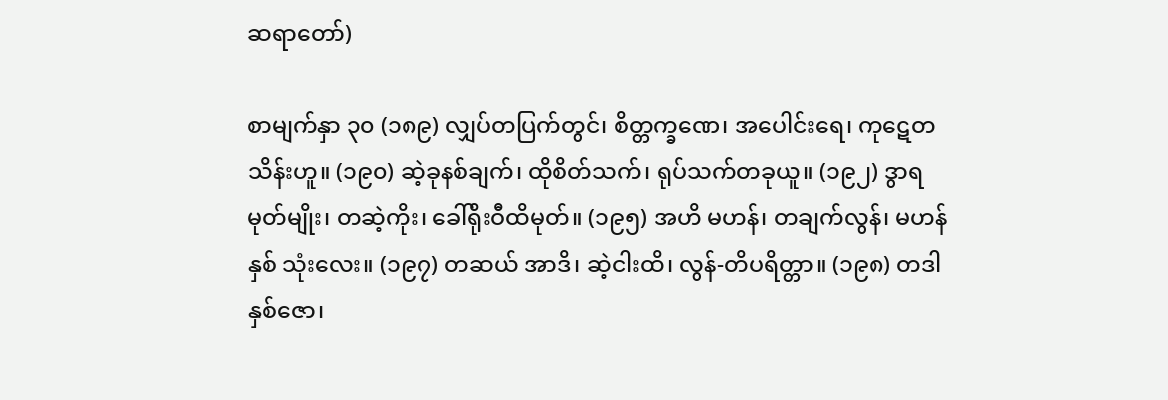ဆရာတော်)

စာမျက်နှာ ၃၀ (၁၈၉) လျှပ်တပြက်တွင်၊ စိတ္တက္ခဏေ၊ အပေါင်းရေ၊ ကုဋေတသိန်းဟူ။ (၁၉၀) ဆဲ့ခုနစ်ချက်၊ ထိုစိတ်သက်၊ ရုပ်သက်တခုယူ။ (၁၉၂) ဒွာရမုတ်မျိုး၊ တဆဲ့ကိုး၊ ခေါ်ရိုးဝီထိမုတ်။ (၁၉၅) အဟိ မဟန်၊ တချက်လွန်၊ မဟန် နှစ် သုံးလေး။ (၁၉၇) တဆယ် အာဒိ၊ ဆဲ့ငါးထိ၊ လွန်-တိပရိတ္တာ။ (၁၉၈) တဒါ နှစ်ဇော၊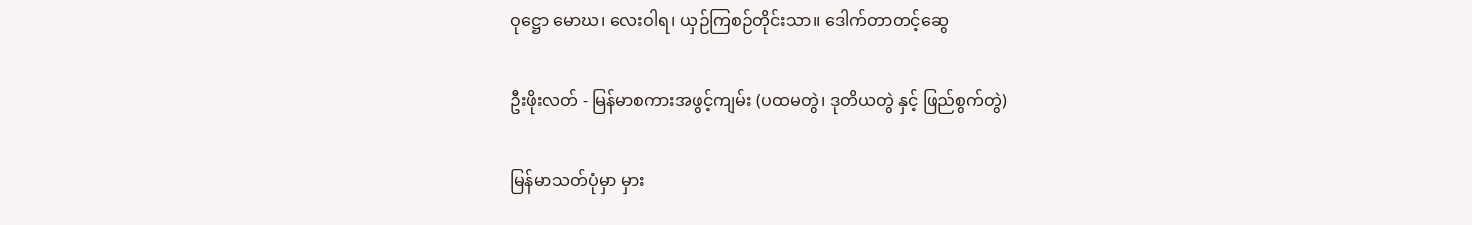ဝုဋ္ဌော မောဃ၊ လေးဝါရ၊ ယှဉ်ကြစဉ်တိုင်းသာ။ ဒေါက်တာတင့်ဆွေ

ဦးဖိုးလတ် - မြန်မာစကားအဖွင့်ကျမ်း (ပထမတွဲ၊ ဒုတိယတွဲ နှင့် ဖြည်စွက်တွဲ)

မြန်မာသတ်ပုံမှာ မှား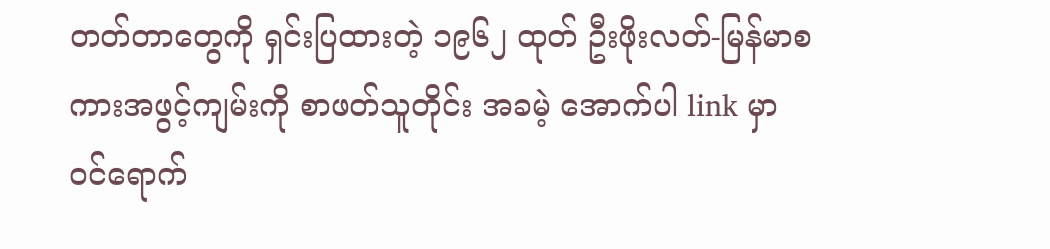တတ်တာတွေကို ရှင်းပြထားတဲ့ ၁၉၆၂ ထုတ် ဦးဖိုးလတ်-မြန်မာစကားအဖွင့်ကျမ်းကို စာဖတ်သူတိုင်း အခမဲ့ အောက်ပါ link မှာ ဝင်ရောက်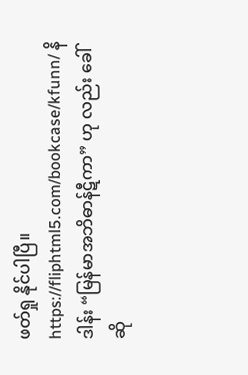ဖတ်ရှု နိုင်ပါပြီ။      https://fliphtml5.com/bookcase/kfunn/ နိဒါန်း “မြန်မာအဘိဓာန်ဋီကာ” ဟု လည်း ခေါ် ဆို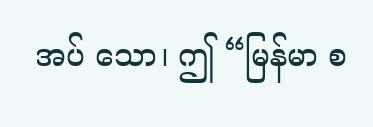အပ် သော၊ ဤ “မြန်မာ စ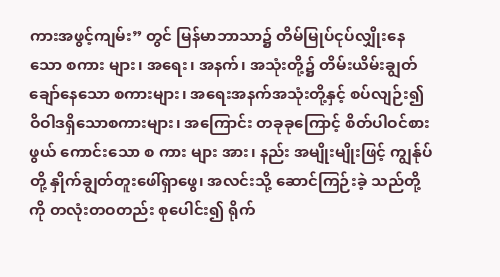ကားအဖွင့်ကျမ်း” တွင် မြန်မာဘာသာ၌ တိမ်မြုပ်ငုပ်လျှိုးနေသော စကား များ၊ အရေး၊ အနက်၊ အသုံးတို့၌ တိမ်းယိမ်းချွတ်ချော်နေသော စကားများ၊ အရေးအနက်အသုံးတို့နှင့် စပ်လျဉ်း၍ ဝိဝါဒရှိသောစကားများ၊ အကြောင်း တခုခုကြောင့် စိတ်ပါဝင်စားဖွယ် ကောင်းသော စ ကား များ အား၊ နည်း အမျိုးမျိုးဖြင့် ကျွန်ုပ်တို့ နှိုက်ချွတ်တူးဖေါ်ရှာဖွေ၊ အလင်းသို့ ဆောင်ကြဉ်းခဲ့ သည်တို့ကို တလုံးတဝတည်း စုပေါင်း၍ ရိုက်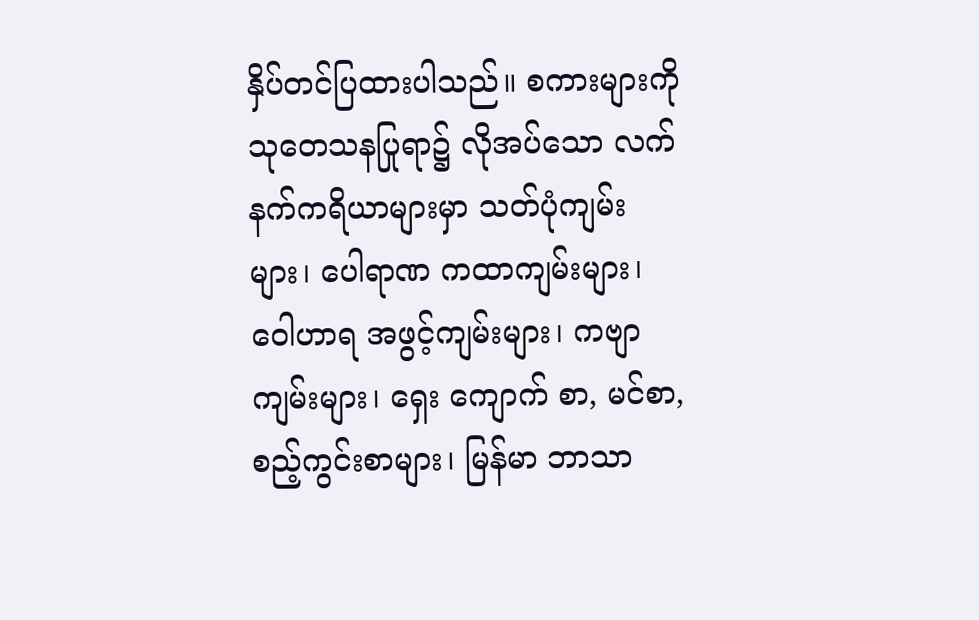နှိပ်တင်ပြထားပါသည်။ စကားများကို သုတေသနပြုရာ၌ လိုအပ်သော လက်နက်ကရိယာများမှာ သတ်ပုံကျမ်းများ၊ ပေါရာဏ ကထာကျမ်းများ၊ ဝေါဟာရ အဖွင့်ကျမ်းများ၊ ကဗျာ ကျမ်းများ၊ ရှေး ကျောက် စာ, မင်စာ, စည့်ကွင်းစာများ၊ မြန်မာ ဘာသာ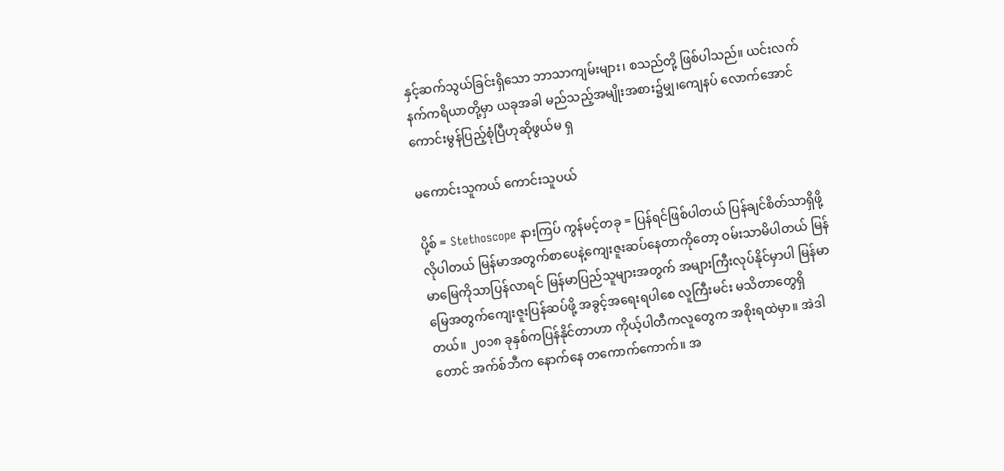နှင့်ဆက်သွယ်ခြင်းရှိသော ဘာသာကျမ်းများ၊ စသည်တို့ ဖြစ်ပါသည်။ ယင်းလက်နက်ကရိယာတို့မှာ ယခုအခါ မည်သည့်အမျိုးအစား၌မျှ၊ကျေနပ် လောက်အောင် ကောင်းမွန်ပြည့်စုံပြီဟုဆိုဖွယ်မ ရှ

မကောင်းသူကယ် ကောင်းသူပယ်

ပို့စ် = Stethoscope နားကြပ် ကွန်မင့်တခု = ပြန်ရင်ဖြစ်ပါတယ် ပြန်ချင်စိတ်သာရှိဖို့လိုပါတယ် မြန်မာအတွက်စာပေနဲ့ကျေးဇူးဆပ်နေတာကိုတော့ ဝမ်းသာမိပါတယ် မြန်မာမြေကိုသာပြန်လာရင် မြန်မာပြည်သူများအတွက် အများကြီးလုပ်နိုင်မှာပါ မြန်မာမြေအတွက်ကျေးဇူးပြန်ဆပ်ဖို့ အခွင့်အရေးရပါစေ လူကြီးမင်း မသိတာတွေရှိတယ်။ ၂၀၁၈ ခုနှစ်ကပြန်နိုင်တာဟာ ကိုယ့်ပါတီကလူတွေက အစိုးရထဲမှာ။ အဲဒါတောင် အက်စ်ဘီက နောက်နေ တကောက်ကောက်။ အ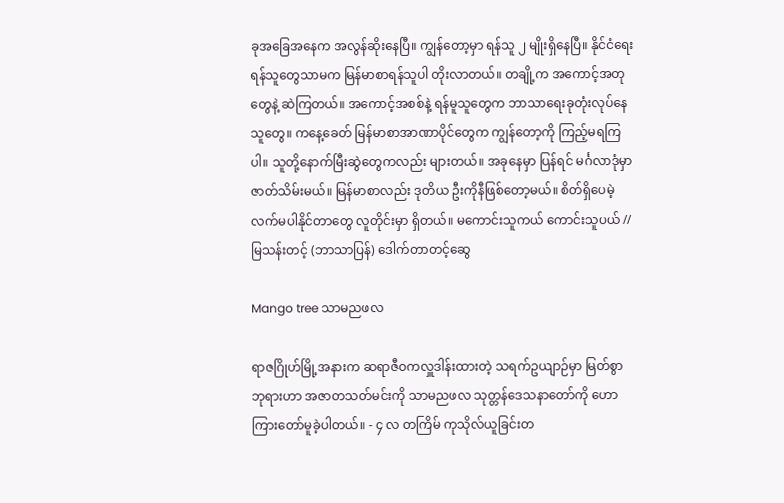ခုအခြေအနေက အလွန်ဆိုးနေပြီ။ ကျွန်တော့မှာ ရန်သူ ၂ မျိုးရှိနေပြီ။ နိုင်ငံရေးရန်သူတွေသာမက မြန်မာစာရန်သူပါ တိုးလာတယ်။ တချို့က အကောင့်အတုတွေနဲ့ ဆဲကြတယ်။ အကောင့်အစစ်နဲ့ ရန်မူသူတွေက ဘာသာရေးခုတုံးလုပ်နေသူတွေ။ ကနေ့ခေတ် မြန်မာစာအာဏာပိုင်တွေက ကျွန်တော့ကို ကြည့်မရကြပါ။ သူတို့နောက်မြီးဆွဲတွေကလည်း များတယ်။ အခုနေမှာ ပြန်ရင် မင်္ဂလာဒုံမှာ ဇာတ်သိမ်းမယ်။ မြန်မာစာလည်း ဒုတိယ ဦးကိုနီဖြစ်တော့မယ်။ စိတ်ရှိပေမဲ့ လက်မပါနိုင်တာတွေ လူတိုင်းမှာ ရှိတယ်။ မကောင်းသူကယ် ကောင်းသူပယ် // မြသန်းတင့် (ဘာသာပြန်) ဒေါက်တာတင့်ဆွေ

Mango tree သာမညဖလ

ရာဇဂြိုဟ်မြို့အနားက ဆရာဇီဝကလှူဒါန်းထားတဲ့ သရက်ဥယျာဉ်မှာ မြတ်စွာဘုရားဟာ အဇာတသတ်မင်းကို သာမညဖလ သုတ္တန်ဒေသနာတော်ကို ဟောကြားတော်မူခဲ့ပါတယ်။ - ၄ လ တကြိမ် ကုသိုလ်ယူခြင်းတ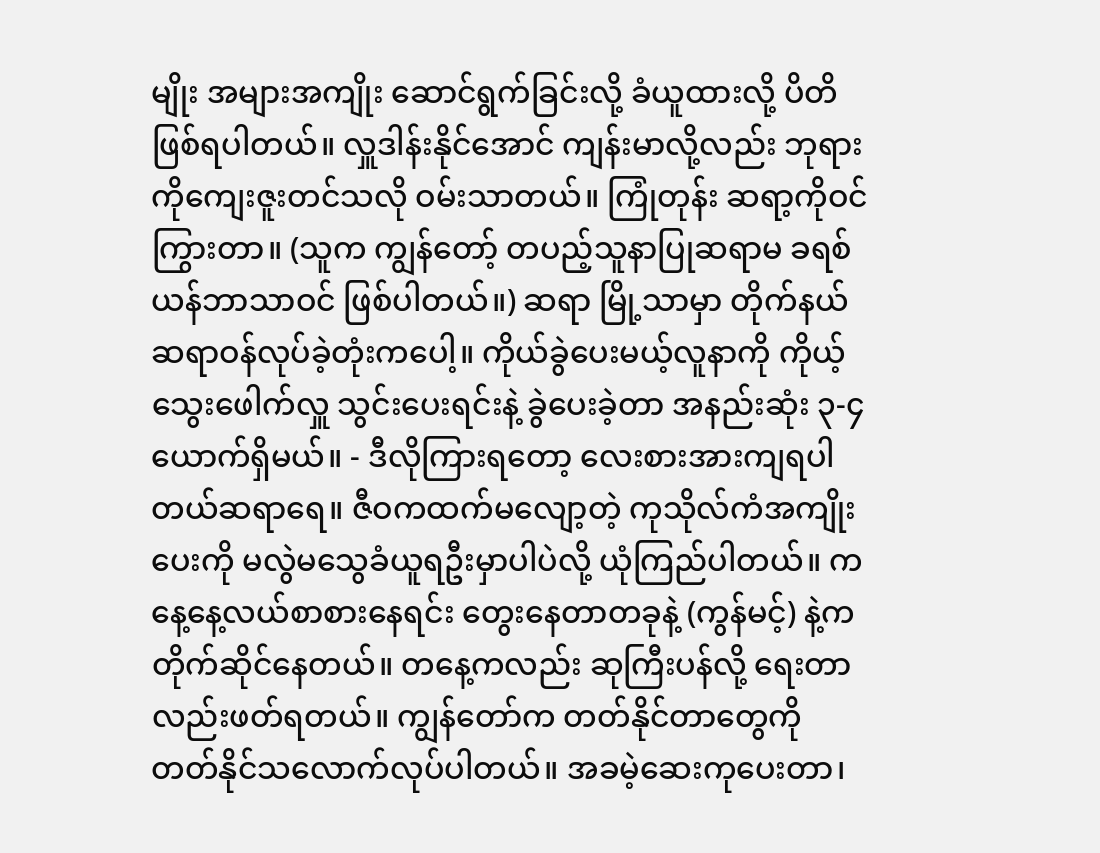မျိုး အများအကျိုး ဆောင်ရွက်ခြင်းလို့ ခံယူထားလို့ ပိတိဖြစ်ရပါတယ်။ လှူဒါန်းနိုင်အောင် ကျန်းမာလို့လည်း ဘုရားကိုကျေးဇူးတင်သလို ဝမ်းသာတယ်။ ကြုံတုန်း ဆရာ့ကိုဝင်ကြွားတာ။ (သူက ကျွန်တော့် တပည့်သူနာပြုဆရာမ ခရစ်ယန်ဘာသာဝင် ဖြစ်ပါတယ်။) ဆရာ မြို့သာမှာ တိုက်နယ်ဆရာဝန်လုပ်ခဲ့တုံးကပေါ့။ ကိုယ်ခွဲပေးမယ့်လူနာကို ကိုယ့်သွေးဖေါက်လှူ သွင်းပေးရင်းနဲ့ ခွဲပေးခဲ့တာ အနည်းဆုံး ၃-၄ ယောက်ရှိမယ်။ - ဒီလိုကြားရတော့ လေးစားအားကျရပါတယ်ဆရာရေ။ ဇီဝကထက်မလျော့တဲ့ ကုသိုလ်ကံအကျိုးပေးကို မလွဲမသွေခံယူရဦးမှာပါပဲလို့ ယုံကြည်ပါတယ်။ ကနေ့နေ့လယ်စာစားနေရင်း တွေးနေတာတခုနဲ့ (ကွန်မင့်) နဲ့က တိုက်ဆိုင်နေတယ်။ တနေ့ကလည်း ဆုကြီးပန်လို့ ရေးတာလည်းဖတ်ရတယ်။ ကျွန်တော်က တတ်နိုင်တာတွေကို တတ်နိုင်သလောက်လုပ်ပါတယ်။ အခမဲ့ဆေးကုပေးတာ၊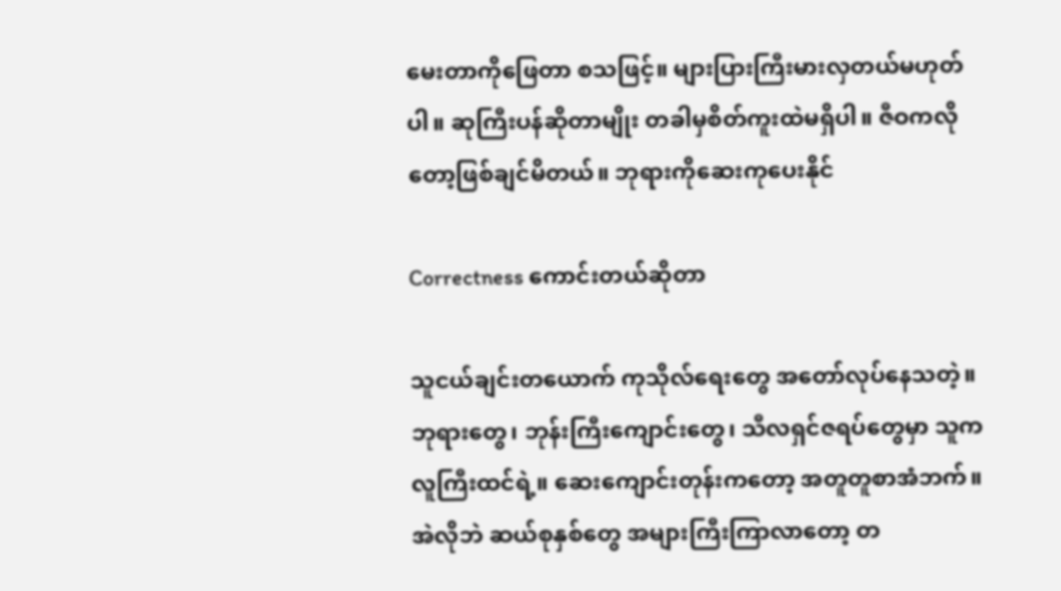မေးတာကိုဖြေတာ စသဖြင့်။ များပြားကြီးမားလှတယ်မဟုတ်ပါ။ ဆုကြီးပန်ဆိုတာမျိုး တခါမှစိတ်ကူးထဲမရှိပါ။ ဇီဝကလိုတော့ဖြစ်ချင်မိတယ်။ ဘုရားကိုဆေးကုပေးနိုင်

Correctness ကောင်းတယ်ဆိုတာ

သူငယ်ချင်းတယောက် ကုသိုလ်ရေးတွေ အတော်လုပ်နေသတဲ့။ ဘုရားတွေ၊ ဘုန်းကြီးကျောင်းတွေ၊ သီလရှင်ဇရပ်တွေမှာ သူကလူကြီးထင်ရဲ့။ ဆေးကျောင်းတုန်းကတော့ အတူတူစာအံဘက်။  အဲလိုဘဲ ဆယ်စုနှစ်တွေ အများကြီးကြာလာတော့ တ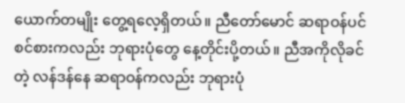ယောက်တမျိုး တွေ့ရလေ့ရှိတယ်။ ညီတော်မောင် ဆရာဝန်ပင်စင်စားကလည်း ဘုရားပုံတွေ နေ့တိုင်းပို့တယ်။ ညီအကိုလိုခင်တဲ့ လန်ဒန်နေ ဆရာဝန်ကလည်း ဘုရားပုံ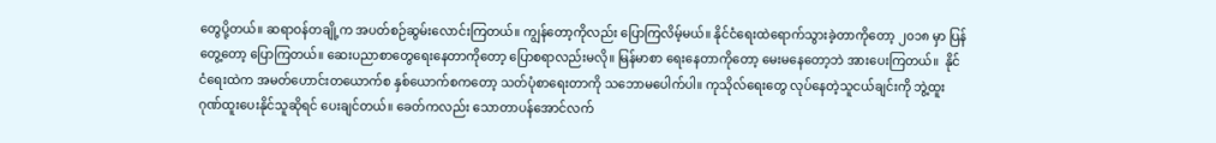တွေပို့တယ်။ ဆရာဝန်တချို့က အပတ်စဉ်ဆွမ်းလောင်းကြတယ်။ ကျွန်တော့ကိုလည်း ပြောကြလိမ့်မယ်။ နိုင်ငံရေးထဲရောက်သွားခဲ့တာကိုတော့ ၂၀၁၈ မှာ ပြန်တွေ့တော့ ပြောကြတယ်။ ဆေးပညာစာတွေရေးနေတာကိုတော့ ပြောစရာလည်းမလို။ မြန်မာစာ ရေးနေတာကိုတော့ မေးမနေတော့ဘဲ အားပေးကြတယ်။  နိုင်ငံရေးထဲက အမတ်ဟောင်းတယောက်စ နှစ်ယောက်စကတော့ သတ်ပုံစာရေးတာကို သဘောမပေါက်ပါ။ ကုသိုလ်ရေးတွေ လုပ်နေတဲ့သူငယ်ချင်းကို ဘွဲ့ထူးဂုဏ်ထူးပေးနိုင်သူဆိုရင် ပေးချင်တယ်။ ခေတ်ကလည်း သောတာပန်အောင်လက်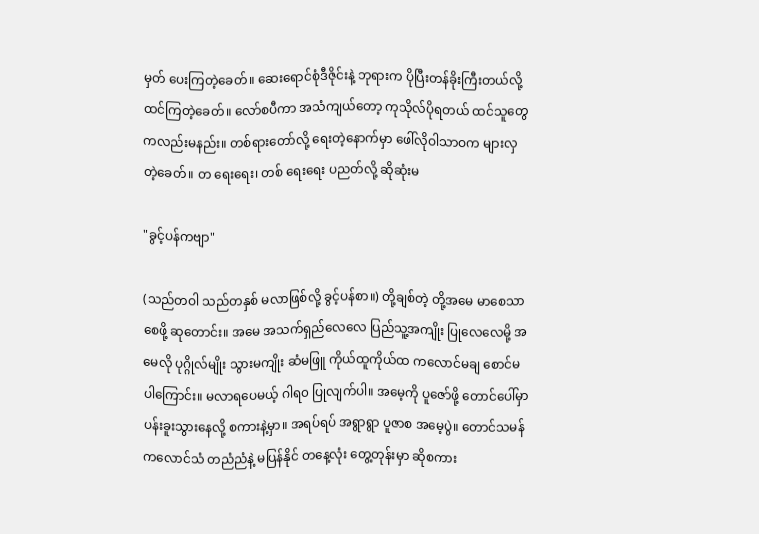မှတ် ပေးကြတဲ့ခေတ်။ ဆေးရောင်စုံဒီဇိုင်းနဲ့ ဘုရားက ပိုပြီးတန်ခိုးကြီးတယ်လို့ ထင်ကြတဲ့ခေတ်။ လော်စပီကာ အသံကျယ်တော့ ကုသိုလ်ပိုရတယ် ထင်သူတွေကလည်းမနည်း။ တစ်ရားတော်လို့ ရေးတဲ့နောက်မှာ ဖေါ်လိုဝါသာဝက များလှတဲ့ခေတ်။ တ ရေးရေး၊ တစ် ရေးရေး ပညတ်လို့ ဆိုဆုံးမ

"ခွင့်ပန်ကဗျာ"

(သည်တဝါ သည်တနှစ် မလာဖြစ်လို့ ခွင့်ပန်စာ။) တို့ချစ်တဲ့ တို့အမေ မာစေသာစေဖို့ ဆုတောင်း။ အမေ အသက်ရှည်လေလေ ပြည်သူ့အကျိုး ပြုလေလေမို့ အမေလို ပုဂ္ဂိုလ်မျိုး သွားမကျိုး ဆံမဖြူ ကိုယ်ထူကိုယ်ထ ကလောင်မချ စောင်မ ပါကြောင်း။ မလာရပေမယ့် ဂါရ၀ ပြုလျက်ပါ။ အမေ့ကို ပူဇော်ဖို့ တောင်ပေါ်မှာ ပန်းခူးသွားနေလို့ စကားနဲ့မှာ။ အရပ်ရပ် အရွာရွာ ပူဇာစ အမေ့ပွဲ။ တောင်သမန် ကလောင်သံ တညံညံနဲ့ မပြန်နိုင် တနေ့လုံး တွေ့တုန်းမှာ ဆိုစကား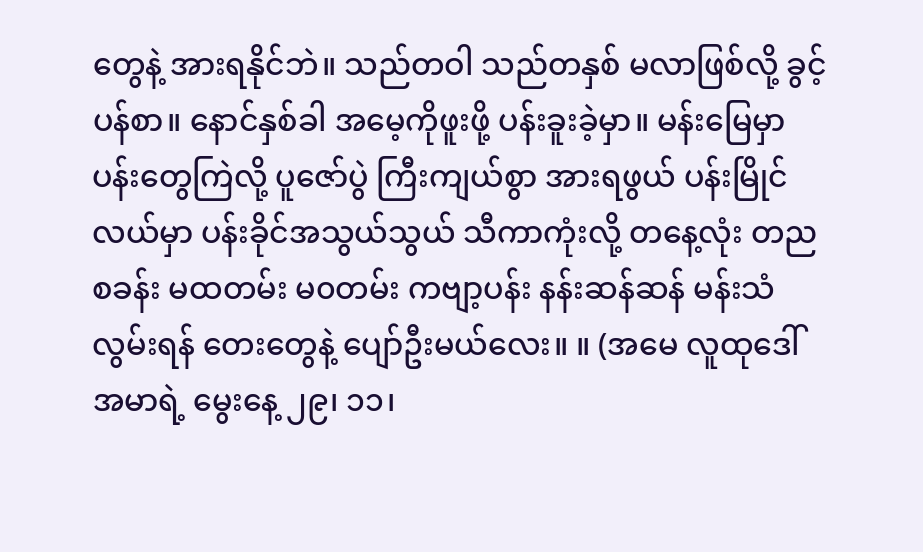တွေနဲ့ အားရနိုင်ဘဲ။ သည်တဝါ သည်တနှစ် မလာဖြစ်လို့ ခွင့်ပန်စာ။ နောင်နှစ်ခါ အမေ့ကိုဖူးဖို့ ပန်းခူးခဲ့မှာ။ မန်းမြေမှာ ပန်းတွေကြဲလို့ ပူဇော်ပွဲ ကြီးကျယ်စွာ အားရဖွယ် ပန်းမြိုင်လယ်မှာ ပန်းခိုင်အသွယ်သွယ် သီကာကုံးလို့ တနေ့လုံး တညစခန်း မထတမ်း မ၀တမ်း ကဗျာ့ပန်း နန်းဆန်ဆန် မန်းသံ လွမ်းရန် တေးတွေနဲ့ ပျော်ဦးမယ်လေး။ ။ (အမေ လူထုဒေါ်အမာရဲ့ မွေးနေ့ ၂၉၊ ၁၁၊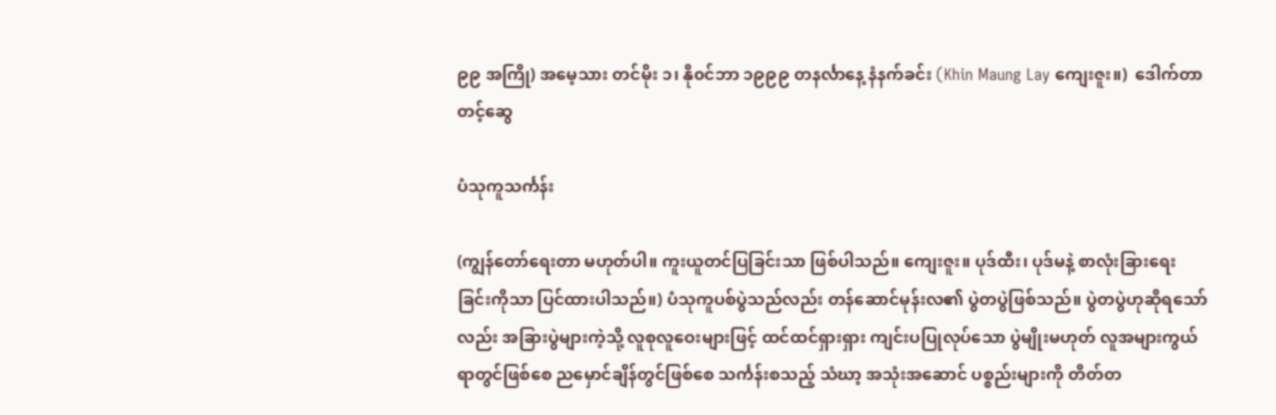၉၉ အကြို) အမေ့သား တင်မိုး ၁၊ နို၀င်ဘာ ၁၉၉၉ တနင်္လာနေ့ နံနက်ခင်း (Khin Maung Lay ကျေးဇူး။)  ဒေါက်တာတင့်ဆွေ

ပံသုကူသင်္ကန်း

(ကျွန်တော်ရေးတာ မဟုတ်ပါ။ ကူးယူတင်ပြခြင်းသာ ဖြစ်ပါသည်။ ကျေးဇူး။ ပုဒ်ထီး၊ ပုဒ်မနဲ့ စာလုံးခြားရေးခြင်းကိုသာ ပြင်ထားပါသည်။) ပံသုကူပစ်ပွဲသည်လည်း တန်ဆောင်မုန်းလ၏ ပွဲတပွဲဖြစ်သည်။ ပွဲတပွဲဟုဆိုရသော်လည်း အခြားပွဲများကဲ့သို့ လူစုလူဝေးများဖြင့် ထင်ထင်ရှားရှား ကျင်းပပြုလုပ်သော ပွဲမျိုးမဟုတ် လူအများကွယ်ရာတွင်ဖြစ်စေ ညမှောင်ချိန်တွင်ဖြစ်စေ သင်္ကန်းစသည့် သံဃာ့ အသုံးအဆောင် ပစ္စည်းများကို တိတ်တ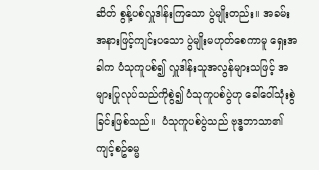ဆိတ် စွန့်ပစ်လှူဒါန်းကြသော ပွဲမျိုးတည်း။ အခမ်းအနားဖြင့်ကျင်းပသော ပွဲမျိုးမဟုတ်စေကာမူ ရှေးအခါက ပံသုကူပစ်၍ လှူဒါန်းသူအလွန်များသဖြင့် အများပြုလုပ်သည်ကိုစွဲ၍ ပံသုကူပစ်ပွဲဟု ခေါ်ဝေါ်သုံးစွဲခြင်းဖြစ်သည်။  ပံသုကူပစ်ပွဲသည် ဗုဒ္ဓဘာသာ၏ ကျင့်စဥ်ဓမ္မ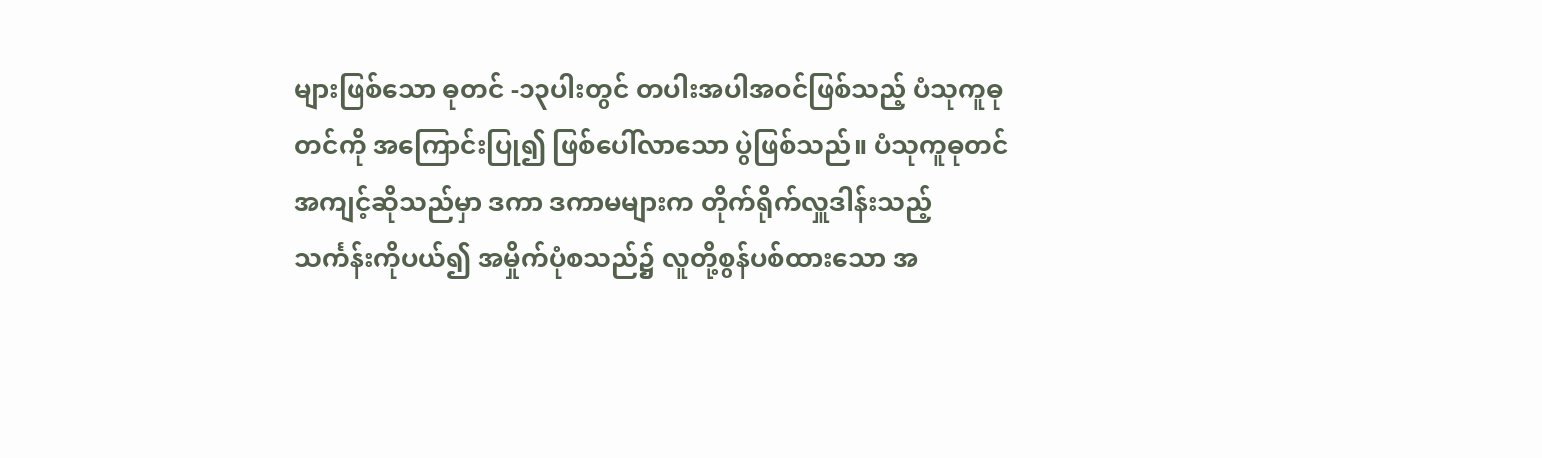များဖြစ်သော ဓုတင် -၁၃ပါးတွင် တပါးအပါအဝင်ဖြစ်သည့် ပံသုကူဓုတင်ကို အကြောင်းပြု၍ ဖြစ်ပေါ်လာသော ပွဲဖြစ်သည်။ ပံသုကူဓုတင်အကျင့်ဆိုသည်မှာ ဒကာ ဒကာမများက တိုက်ရိုက်လှူဒါန်းသည့် သင်္ကန်းကိုပယ်၍ အမှိုက်ပုံစသည်၌ လူတို့စွန်ပစ်ထားသော အ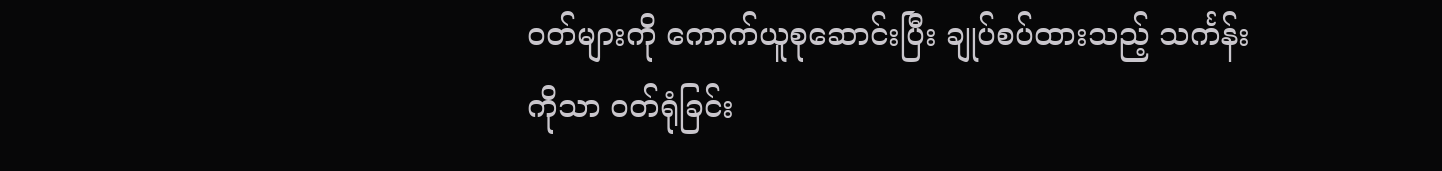ဝတ်များကို ကောက်ယူစုဆောင်းပြီး ချုပ်စပ်ထားသည့် သင်္ကန်းကိုသာ ဝတ်ရုံခြင်း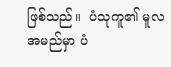ဖြစ်သည်။  ပံသုကူ၏ မူလအမည်မှာ ပံ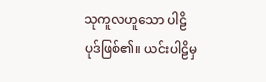သုကူလဟူသော ပါဠိပုဒ်ဖြစ်၏။ ယင်းပါဠိမှ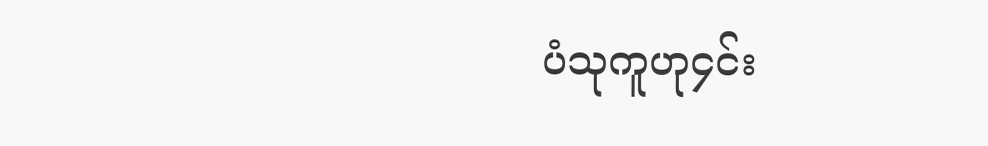ပံသုကူဟု၄င်း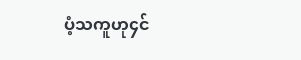ပံ့သကူဟု၄င်